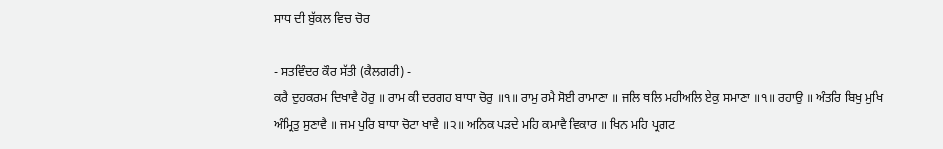ਸਾਧ ਦੀ ਬੁੱਕਲ ਵਿਚ ਚੋਰ

- ਸਤਵਿੰਦਰ ਕੌਰ ਸੱਤੀ (ਕੈਲਗਰੀ) -
ਕਰੈ ਦੁਹਕਰਮ ਦਿਖਾਵੈ ਹੋਰੁ ॥ ਰਾਮ ਕੀ ਦਰਗਹ ਬਾਧਾ ਚੋਰੁ ॥੧॥ ਰਾਮੁ ਰਮੈ ਸੋਈ ਰਾਮਾਣਾ ॥ ਜਲਿ ਥਲਿ ਮਹੀਅਲਿ ਏਕੁ ਸਮਾਣਾ ॥੧॥ ਰਹਾਉ ॥ ਅੰਤਰਿ ਬਿਖੁ ਮੁਖਿ ਅੰਮ੍ਰਿਤੁ ਸੁਣਾਵੈ ॥ ਜਮ ਪੁਰਿ ਬਾਧਾ ਚੋਟਾ ਖਾਵੈ ॥੨॥ ਅਨਿਕ ਪੜਦੇ ਮਹਿ ਕਮਾਵੈ ਵਿਕਾਰ ॥ ਖਿਨ ਮਹਿ ਪ੍ਰਗਟ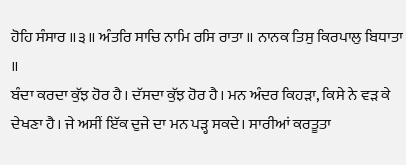ਹੋਹਿ ਸੰਸਾਰ ॥੩॥ ਅੰਤਰਿ ਸਾਚਿ ਨਾਮਿ ਰਸਿ ਰਾਤਾ ॥ ਨਾਨਕ ਤਿਸੁ ਕਿਰਪਾਲੁ ਬਿਧਾਤਾ ॥
ਬੰਦਾ ਕਰਦਾ ਕੁੱਝ ਹੋਰ ਹੈ। ਦੱਸਦਾ ਕੁੱਝ ਹੋਰ ਹੈ। ਮਨ ਅੰਦਰ ਕਿਹੜਾ, ਕਿਸੇ ਨੇ ਵੜ ਕੇ ਦੇਖਣਾ ਹੈ। ਜੇ ਅਸੀਂ ਇੱਕ ਦੁਜੇ ਦਾ ਮਨ ਪੜ੍ਹ ਸਕਦੇ। ਸਾਰੀਆਂ ਕਰਤੂਤਾ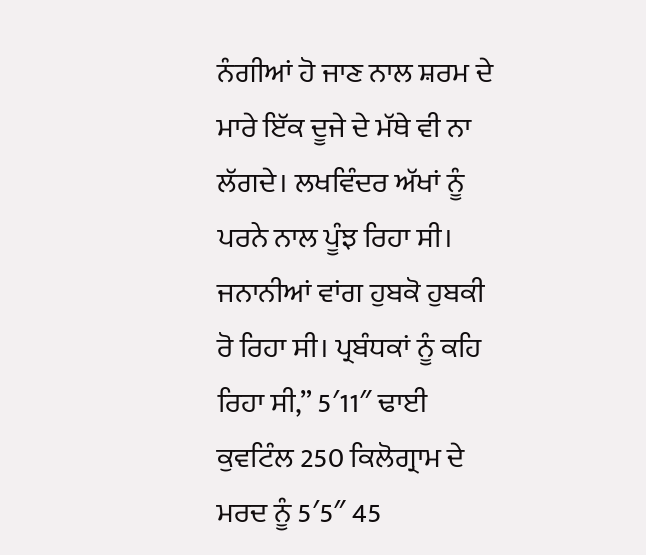ਨੰਗੀਆਂ ਹੋ ਜਾਣ ਨਾਲ ਸ਼ਰਮ ਦੇ ਮਾਰੇ ਇੱਕ ਦੂਜੇ ਦੇ ਮੱਥੇ ਵੀ ਨਾ ਲੱਗਦੇ। ਲਖਵਿੰਦਰ ਅੱਖਾਂ ਨੂੰ ਪਰਨੇ ਨਾਲ ਪੂੰਝ ਰਿਹਾ ਸੀ। ਜਨਾਨੀਆਂ ਵਾਂਗ ਹੁਬਕੋ ਹੁਬਕੀ ਰੋ ਰਿਹਾ ਸੀ। ਪ੍ਰਬੰਧਕਾਂ ਨੂੰ ਕਹਿ ਰਿਹਾ ਸੀ,” 5′11″ ਢਾਈ ਕੁਵਟਿੰਲ 250 ਕਿਲੋਗ੍ਰਾਮ ਦੇ ਮਰਦ ਨੂੰ 5′5″ 45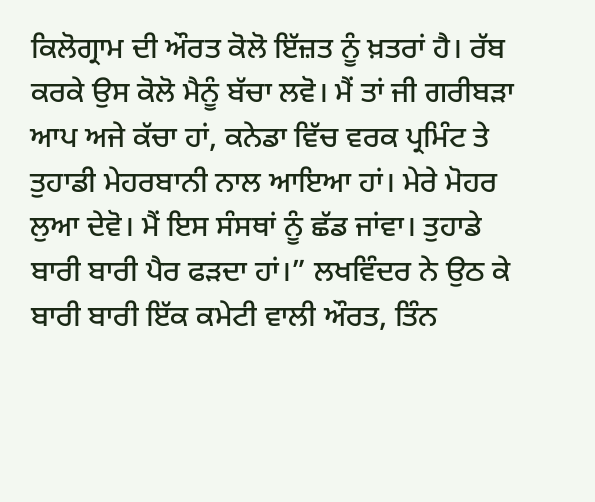ਕਿਲੋਗ੍ਰਾਮ ਦੀ ਔਰਤ ਕੋਲੋ ਇੱਜ਼ਤ ਨੂੰ ਖ਼ਤਰਾਂ ਹੈ। ਰੱਬ ਕਰਕੇ ਉਸ ਕੋਲੋ ਮੈਨੂੰ ਬੱਚਾ ਲਵੋ। ਮੈਂ ਤਾਂ ਜੀ ਗਰੀਬੜਾ ਆਪ ਅਜੇ ਕੱਚਾ ਹਾਂ, ਕਨੇਡਾ ਵਿੱਚ ਵਰਕ ਪ੍ਰਮਿੰਟ ਤੇ ਤੁਹਾਡੀ ਮੇਹਰਬਾਨੀ ਨਾਲ ਆਇਆ ਹਾਂ। ਮੇਰੇ ਮੋਹਰ ਲੁਆ ਦੇਵੋ। ਮੈਂ ਇਸ ਸੰਸਥਾਂ ਨੂੰ ਛੱਡ ਜਾਂਵਾ। ਤੁਹਾਡੇ ਬਾਰੀ ਬਾਰੀ ਪੈਰ ਫੜਦਾ ਹਾਂ।” ਲਖਵਿੰਦਰ ਨੇ ਉਠ ਕੇ ਬਾਰੀ ਬਾਰੀ ਇੱਕ ਕਮੇਟੀ ਵਾਲੀ ਔਰਤ, ਤਿੰਨ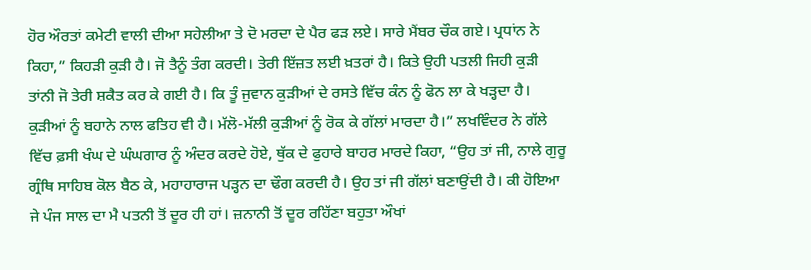ਹੋਰ ਔਰਤਾਂ ਕਮੇਟੀ ਵਾਲੀ ਦੀਆ ਸਹੇਲੀਆ ਤੇ ਦੋ ਮਰਦਾ ਦੇ ਪੈਰ ਫੜ ਲਏ। ਸਾਰੇ ਮੈਂਬਰ ਚੌਕ ਗਏ। ਪ੍ਰਧਾਂਨ ਨੇ ਕਿਹਾ,” ਕਿਹੜੀ ਕੁੜੀ ਹੈ। ਜੋ ਤੈਨੂੰ ਤੰਗ ਕਰਦੀ। ਤੇਰੀ ਇੱਜ਼ਤ ਲਈ ਖ਼ਤਰਾਂ ਹੈ। ਕਿਤੇ ਉਹੀ ਪਤਲੀ ਜਿਹੀ ਕੁੜੀ ਤਾਂਨੀ ਜੋ ਤੇਰੀ ਸ਼ਕੈਤ ਕਰ ਕੇ ਗਈ ਹੈ। ਕਿ ਤੂੰ ਜੁਵਾਨ ਕੁੜੀਆਂ ਦੇ ਰਸਤੇ ਵਿੱਚ ਕੰਨ ਨੂੰ ਫੋਨ ਲਾ ਕੇ ਖੜ੍ਹਦਾ ਹੈ। ਕੁੜੀਆਂ ਨੂੰ ਬਹਾਨੇ ਨਾਲ ਫਤਿਹ ਵੀ ਹੈ। ਮੱਲੋ-ਮੱਲੀ ਕੁੜੀਆਂ ਨੂੰ ਰੋਕ ਕੇ ਗੱਲਾਂ ਮਾਰਦਾ ਹੈ।” ਲਖਵਿੰਦਰ ਨੇ ਗੱਲੇ ਵਿੱਚ ਫ਼ਸੀ ਖੰਘ ਦੇ ਘੰਘਗਾਰ ਨੂੰ ਅੰਦਰ ਕਰਦੇ ਹੋਏ, ਥੁੱਕ ਦੇ ਫੁਹਾਰੇ ਬਾਹਰ ਮਾਰਦੇ ਕਿਹਾ, “ਉਹ ਤਾਂ ਜੀ, ਨਾਲੇ ਗੁਰੂ ਗ੍ਰੰਥਿ ਸਾਹਿਬ ਕੋਲ ਬੈਠ ਕੇ, ਮਹਾਹਾਰਾਜ ਪੜ੍ਹਨ ਦਾ ਢੌਗ ਕਰਦੀ ਹੈ। ਉਹ ਤਾਂ ਜੀ ਗੱਲਾਂ ਬਣਾਉਂਦੀ ਹੈ। ਕੀ ਹੋਇਆ ਜੇ ਪੰਜ ਸਾਲ ਦਾ ਮੈ ਪਤਨੀ ਤੋਂ ਦੂਰ ਹੀ ਹਾਂ। ਜ਼ਨਾਨੀ ਤੋਂ ਦੂਰ ਰਹਿੱਣਾ ਬਹੁਤਾ ਔਖਾਂ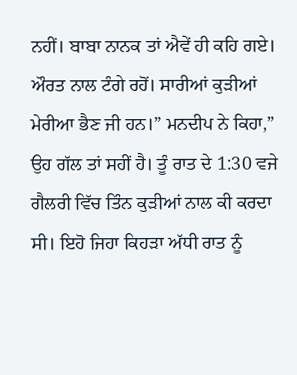ਨਹੀਂ। ਬਾਬਾ ਨਾਨਕ ਤਾਂ ਐਵੇਂ ਹੀ ਕਹਿ ਗਏ। ਔਰਤ ਨਾਲ ਟੰਗੇ ਰਹੋਂ। ਸਾਰੀਆਂ ਕੁੜੀਆਂ ਮੇਰੀਆ ਭੈਣ ਜੀ ਹਨ।” ਮਨਦੀਪ ਨੇ ਕਿਹਾ,” ਉਹ ਗੱਲ ਤਾਂ ਸਹੀਂ ਹੈ। ਤੂੰ ਰਾਤ ਦੇ 1:30 ਵਜੇ ਗੈਲਰੀ ਵਿੱਚ ਤਿੰਨ ਕੁੜੀਆਂ ਨਾਲ ਕੀ ਕਰਦਾ ਸੀ। ਇਹੋ ਜਿਹਾ ਕਿਹੜਾ ਅੱਧੀ ਰਾਤ ਨੂੰ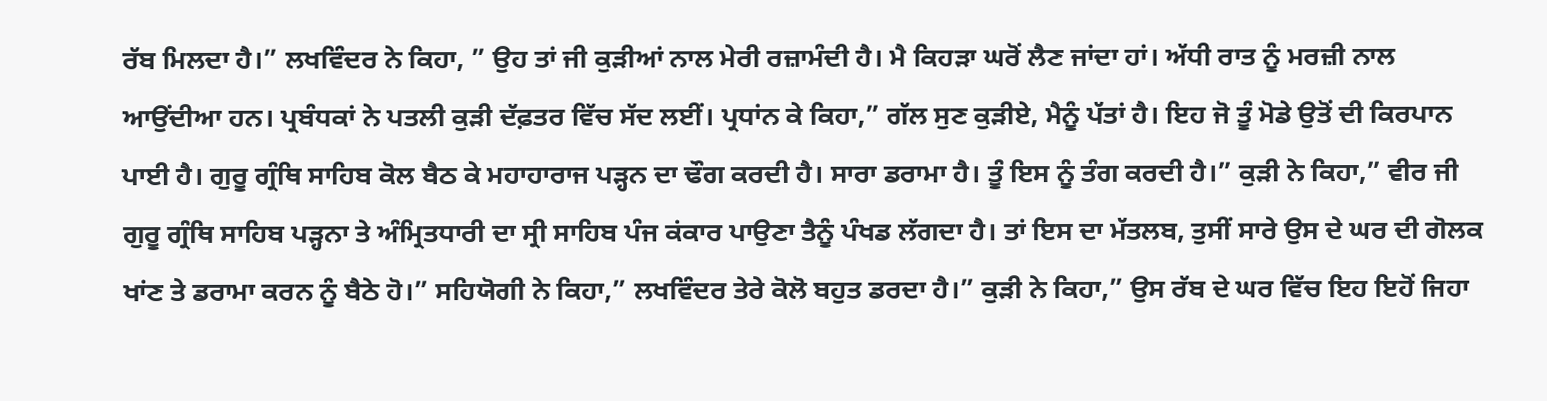ਰੱਬ ਮਿਲਦਾ ਹੈ।” ਲਖਵਿੰਦਰ ਨੇ ਕਿਹਾ, ” ਉਹ ਤਾਂ ਜੀ ਕੁੜੀਆਂ ਨਾਲ ਮੇਰੀ ਰਜ਼ਾਮੰਦੀ ਹੈ। ਮੈ ਕਿਹੜਾ ਘਰੋਂ ਲੈਣ ਜਾਂਦਾ ਹਾਂ। ਅੱਧੀ ਰਾਤ ਨੂੰ ਮਰਜ਼ੀ ਨਾਲ ਆਉਂਦੀਆ ਹਨ। ਪ੍ਰਬੰਧਕਾਂ ਨੇ ਪਤਲੀ ਕੁੜੀ ਦੱਫ਼ਤਰ ਵਿੱਚ ਸੱਦ ਲਈਂ। ਪ੍ਰਧਾਂਨ ਕੇ ਕਿਹਾ,” ਗੱਲ ਸੁਣ ਕੁੜੀਏ, ਮੈਨੂੰ ਪੱਤਾਂ ਹੈ। ਇਹ ਜੋ ਤੂੰ ਮੋਡੇ ਉਤੋਂ ਦੀ ਕਿਰਪਾਨ ਪਾਈ ਹੈ। ਗੁਰੂ ਗ੍ਰੰਥਿ ਸਾਹਿਬ ਕੋਲ ਬੈਠ ਕੇ ਮਹਾਹਾਰਾਜ ਪੜ੍ਹਨ ਦਾ ਢੌਗ ਕਰਦੀ ਹੈ। ਸਾਰਾ ਡਰਾਮਾ ਹੈ। ਤੂੰ ਇਸ ਨੂੰ ਤੰਗ ਕਰਦੀ ਹੈ।” ਕੁੜੀ ਨੇ ਕਿਹਾ,” ਵੀਰ ਜੀ ਗੁਰੂ ਗ੍ਰੰਥਿ ਸਾਹਿਬ ਪੜ੍ਹਨਾ ਤੇ ਅੰਮ੍ਰਿਤਧਾਰੀ ਦਾ ਸ੍ਰੀ ਸਾਹਿਬ ਪੰਜ ਕਂਕਾਰ ਪਾਉਣਾ ਤੈਨੂੰ ਪੰਖਡ ਲੱਗਦਾ ਹੈ। ਤਾਂ ਇਸ ਦਾ ਮੱਤਲਬ, ਤੁਸੀਂ ਸਾਰੇ ਉਸ ਦੇ ਘਰ ਦੀ ਗੋਲਕ ਖਾਂਣ ਤੇ ਡਰਾਮਾ ਕਰਨ ਨੂੰ ਬੈਠੇ ਹੋ।” ਸਹਿਯੋਗੀ ਨੇ ਕਿਹਾ,” ਲਖਵਿੰਦਰ ਤੇਰੇ ਕੋਲੋ ਬਹੁਤ ਡਰਦਾ ਹੈ।” ਕੁੜੀ ਨੇ ਕਿਹਾ,” ਉਸ ਰੱਬ ਦੇ ਘਰ ਵਿੱਚ ਇਹ ਇਹੋਂ ਜਿਹਾ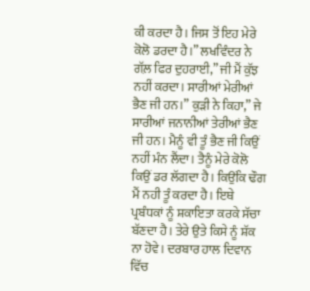ਕੀ ਕਰਦਾ ਹੈ। ਜਿਸ ਤੋਂ ਇਹ ਮੇਰੇ ਕੋਲੋ ਡਰਦਾ ਹੈ।” ਲਖਵਿੰਦਰ ਨੇ ਗੱਲ਼ ਫਿਰ ਦੁਹਰਾਈ,” ਜੀ ਮੈਂ ਕੁੱਝ ਨਹੀਂ ਕਰਦਾ। ਸਾਰੀਆਂ ਮੇਰੀਆਂ ਭੈਣ ਜੀ ਹਨ।” ਕੁੜੀ ਨੇ ਕਿਹਾ,” ਜੇ ਸਾਰੀਆਂ ਜਨਾਨੀਆਂ ਤੇਰੀਆਂ ਭੈਣ ਜੀ ਹਨ। ਮੈਨੂੰ ਵੀ ਤੂੰ ਭੈਣ ਜੀ ਕਿਉਂ ਨਹੀਂ ਮੰਨ ਲੈਂਦਾ। ਤੈਨੂੰ ਮੇਰੇ ਕੋਲੋ ਕਿਉਂ ਡਰ ਲੱਗਦਾ ਹੈ। ਕਿਉਂਕਿ ਢੌਗ ਮੈਂ ਨਹੀ ਤੂੰ ਕਰਦਾ ਹੈ। ਇਥੇ ਪ੍ਰਬੰਧਕਾਂ ਨੂੰ ਸ਼ਕਾਇਤਾ ਕਰਕੇ ਸੱਚਾ ਬੱਣਦਾ ਹੈ। ਤੇਰੇ ਉਤੇ ਕਿਸੇ ਨੂੰ ਸ਼ੱਕ ਨਾ ਹੋਵੇ। ਦਰਬਾਰ ਹਾਲ ਦਿਵਾਨ ਵਿੱਚ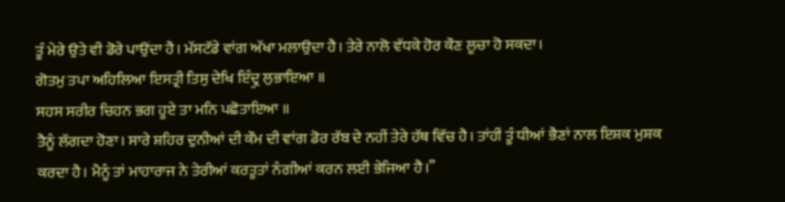ਤੂੰ ਮੇਰੇ ਉਤੇ ਵੀ ਡੋਰੇ ਪਾਉਂਦਾ ਹੈ। ਮੱਸਟੱਡੇ ਵਾਂਗ ਅੱਖਾ ਮਲਾਉਦਾ ਹੈ। ਤੇਰੇ ਨਾਲੋ ਵੱਧਕੇ ਹੋਰ ਕੌਣ ਲੂਚਾ ਹੋ ਸਕਦਾ।
ਗੋਤਮੁ ਤਪਾ ਅਹਿਲਿਆ ਇਸਤ੍ਰੀ ਤਿਸੁ ਦੇਖਿ ਇੰਦ੍ਰੁ ਲੁਭਾਇਆ ॥
ਸਹਸ ਸਰੀਰ ਚਿਹਨ ਭਗ ਹੂਏ ਤਾ ਮਨਿ ਪਛੋਤਾਇਆ ॥
ਤੈਨੂੰ ਲੱਗਦਾ ਹੋਣਾ। ਸਾਰੇ ਸ਼ਹਿਰ ਦੁਨੀਆਂ ਦੀ ਕੌਮ ਦੀ ਵਾਂਗ ਡੋਰ ਰੱਬ ਦੇ ਨਹੀਂ ਤੇਰੇ ਹੱਥ ਵਿੱਚ ਹੈ। ਤਾਂਹੀਂ ਤੂੰ ਧੀਆਂ ਭੈਣਾਂ ਨਾਲ ਇਸ਼ਕ ਮੁਸ਼ਕ ਕਰਦਾ ਹੈ। ਮੈਨੂੰ ਤਾਂ ਮਾਹਾਰਾਜ ਨੇ ਤੇਰੀਆਂ ਕਰਤੂਤਾਂ ਨੰਗੀਆਂ ਕਰਨ ਲਈ ਭੇਜਿਆ ਹੈ।”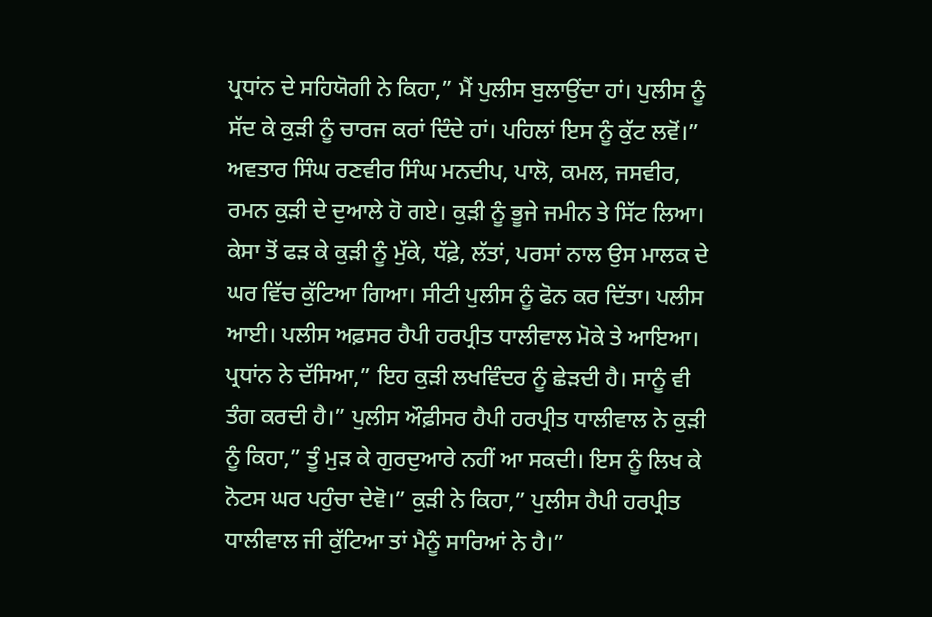ਪ੍ਰਧਾਂਨ ਦੇ ਸਹਿਯੋਗੀ ਨੇ ਕਿਹਾ,” ਮੈਂ ਪੁਲੀਸ ਬੁਲਾਉਂਦਾ ਹਾਂ। ਪੁਲੀਸ ਨੂੰ ਸੱਦ ਕੇ ਕੁੜੀ ਨੂੰ ਚਾਰਜ ਕਰਾਂ ਦਿੰਦੇ ਹਾਂ। ਪਹਿਲਾਂ ਇਸ ਨੂੰ ਕੁੱਟ ਲਵੋਂ।” ਅਵਤਾਰ ਸਿੰਘ ਰਣਵੀਰ ਸਿੰਘ ਮਨਦੀਪ, ਪਾਲੋ, ਕਮਲ, ਜਸਵੀਰ, ਰਮਨ ਕੁੜੀ ਦੇ ਦੁਆਲੇ ਹੋ ਗਏ। ਕੁੜੀ ਨੂੰ ਭੂਜੇ ਜਮੀਨ ਤੇ ਸਿੱਟ ਲਿਆ। ਕੇਸਾ ਤੋਂ ਫੜ ਕੇ ਕੁੜੀ ਨੂੰ ਮੁੱਕੇ, ਧੱਫ਼ੇ, ਲੱਤਾਂ, ਪਰਸਾਂ ਨਾਲ ਉਸ ਮਾਲਕ ਦੇ ਘਰ ਵਿੱਚ ਕੁੱਟਿਆ ਗਿਆ। ਸੀਟੀ ਪੁਲੀਸ ਨੂੰ ਫੋਨ ਕਰ ਦਿੱਤਾ। ਪਲੀਸ ਆਈ। ਪਲੀਸ ਅਫ਼ਸਰ ਹੈਪੀ ਹਰਪ੍ਰੀਤ ਧਾਲੀਵਾਲ ਮੋਕੇ ਤੇ ਆਇਆ। ਪ੍ਰਧਾਂਨ ਨੇ ਦੱਸਿਆ,” ਇਹ ਕੁੜੀ ਲਖਵਿੰਦਰ ਨੂੰ ਛੇੜਦੀ ਹੈ। ਸਾਨੂੰ ਵੀ ਤੰਗ ਕਰਦੀ ਹੈ।” ਪੁਲੀਸ ਔਫ਼ੀਸਰ ਹੈਪੀ ਹਰਪ੍ਰੀਤ ਧਾਲੀਵਾਲ ਨੇ ਕੁੜੀ ਨੂੰ ਕਿਹਾ,” ਤੂੰ ਮੁੜ ਕੇ ਗੁਰਦੁਆਰੇ ਨਹੀਂ ਆ ਸਕਦੀ। ਇਸ ਨੂੰ ਲਿਖ ਕੇ ਨੋਟਸ ਘਰ ਪਹੁੰਚਾ ਦੇਵੋ।” ਕੁੜੀ ਨੇ ਕਿਹਾ,” ਪੁਲੀਸ ਹੈਪੀ ਹਰਪ੍ਰੀਤ ਧਾਲੀਵਾਲ ਜੀ ਕੁੱਟਿਆ ਤਾਂ ਮੈਨੂੰ ਸਾਰਿਆਂ ਨੇ ਹੈ।”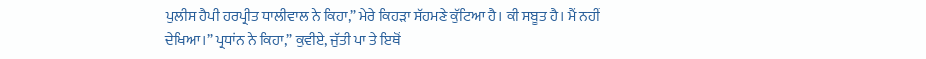ਪੁਲੀਸ ਹੈਪੀ ਹਰਪ੍ਰੀਤ ਧਾਲੀਵਾਲ ਨੇ ਕਿਹਾ,” ਮੇਰੇ ਕਿਹੜਾ ਸੱਹਮਣੇ ਕੁੱਟਿਆ ਹੈ। ਕੀ ਸਬੂਤ ਹੈ। ਮੈਂ ਨਹੀਂ ਦੇਖਿਆ।” ਪ੍ਰਧਾਂਨ ਨੇ ਕਿਹਾ,” ਕੁਵੀਏ, ਜੁੱਤੀ ਪਾ ਤੇ ਇਥੋਂ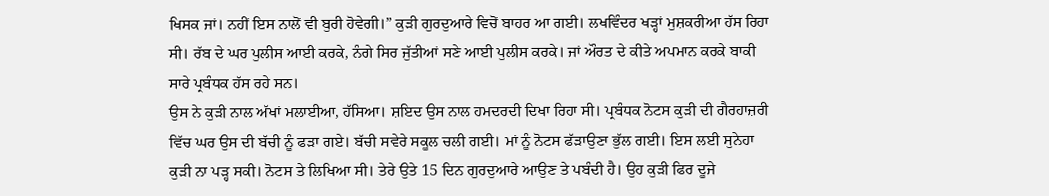ਖਿਸਕ ਜਾਂ। ਨਹੀਂ ਇਸ ਨਾਲੋਂ ਵੀ ਬੁਰੀ ਹੋਵੇਗੀ।” ਕੁੜੀ ਗੁਰਦੁਆਰੇ ਵਿਚੋਂ ਬਾਹਰ ਆ ਗਈ। ਲਖਵਿੰਦਰ ਖੜ੍ਹਾਂ ਮੁਸ਼ਕਰੀਆ ਹੱਸ ਰਿਹਾ ਸੀ। ਰੱਬ ਦੇ ਘਰ ਪੁਲੀਸ ਆਈ ਕਰਕੇ, ਨੰਗੇ ਸਿਰ ਜੁੱਤੀਆਂ ਸਣੇ ਆਈ ਪੁਲੀਸ ਕਰਕੇ। ਜਾਂ ਔਰਤ ਦੇ ਕੀਤੇ ਅਪਮਾਨ ਕਰਕੇ ਬਾਕੀ ਸਾਰੇ ਪ੍ਰਬੰਧਕ ਹੱਸ ਰਹੇ ਸਨ।
ਉਸ ਨੇ ਕੁੜੀ ਨਾਲ ਅੱਖਾਂ ਮਲਾਈਆ, ਹੱਸਿਆ। ਸ਼ਇਦ ਉਸ ਨਾਲ ਹਮਦਰਦੀ ਦਿਖਾ ਰਿਹਾ ਸੀ। ਪ੍ਰਬੰਧਕ ਨੋਟਸ ਕੁੜੀ ਦੀ ਗੈਰਹਾਜ਼ਰੀ ਵਿੱਚ ਘਰ ਉਸ ਦੀ ਬੱਚੀ ਨੂੰ ਫੜਾ ਗਏ। ਬੱਚੀ ਸਵੇਰੇ ਸਕੂਲ ਚਲੀ ਗਈ। ਮਾਂ ਨੂੰ ਨੋਟਸ ਫੱੜਾਉਣਾ ਭੁੱਲ ਗਈ। ਇਸ ਲਈ ਸੁਨੇਹਾ ਕੁੜੀ ਨਾ ਪੜ੍ਹ ਸਕੀ। ਨੋਟਸ ਤੇ ਲਿਖਿਆ ਸੀ। ਤੇਰੇ ਉਤੇ 15 ਦਿਨ ਗੁਰਦੁਆਰੇ ਆਉਣ ਤੇ ਪਬੰਦੀ ਹੈ। ਉਹ ਕੁੜੀ ਫਿਰ ਦੂਜੇ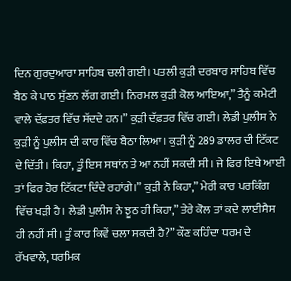ਦਿਨ ਗੁਰਦੁਆਰਾ ਸਾਹਿਬ ਚਲੀ ਗਈ। ਪਤਲੀ ਕੁੜੀ ਦਰਬਾਰ ਸਾਹਿਬ ਵਿੱਚ ਬੈਠ ਕੇ ਪਾਠ ਸੁੱਣਨ ਲੱਗ ਗਈ। ਨਿਰਮਲ ਕੁੜੀ ਕੋਲ ਆਇਆ,” ਤੈਨੂੰ ਕਮੇਟੀ ਵਾਲੇ ਦੱਫ਼ਤਰ ਵਿੱਚ ਸੱਦਦੇ ਹਨ।” ਕੁੜੀ ਦੱਫ਼ਤਰ ਵਿੱਚ ਗਈ। ਲੇਡੀ ਪੁਲੀਸ ਨੇ ਕੁੜੀ ਨੂੰ ਪੁਲੀਸ ਦੀ ਕਾਰ ਵਿੱਚ ਬੈਠਾ ਲਿਆ। ਕੁੜੀ ਨੂੰ 289 ਡਾਲਰ ਦੀ ਟਿੱਕਟ ਦੇ ਦਿੱਤੀ। ਕਿਹਾ, ਤੂੰ ਇਸ ਸਥਾਂਨ ਤੇ ਆ ਨਹੀਂ ਸਕਦੀ ਸੀ। ਜੇ ਫਿਰ ਇਥੇ ਆਈ ਤਾਂ ਫਿਰ ਹੋਰ ਟਿੱਕਟਾ ਦਿੰਦੇ ਰਹਾਂਗੇ।” ਕੁੜੀ ਨੇ ਕਿਹਾ,” ਮੇਰੀ ਕਾਰ ਪਰਕਿੰਗ ਵਿੱਚ ਖੜੀ ਹੈ। ਲੇਡੀ ਪੁਲੀਸ ਨੇ ਝੂਠ ਹੀ ਕਿਹਾ,” ਤੇਰੇ ਕੋਲ ਤਾਂ ਕਦੇ ਲਾਈਸੈਸ ਹੀ ਨਹੀਂ ਸੀ। ਤੂੰ ਕਾਰ ਕਿਵੇਂ ਚਲਾ ਸਕਦੀ ਹੈ?” ਕੌਣ ਕਹਿੰਦਾ ਧਰਮ ਦੇ ਰੱਖਵਾਲੇ, ਧਰਮਿਕ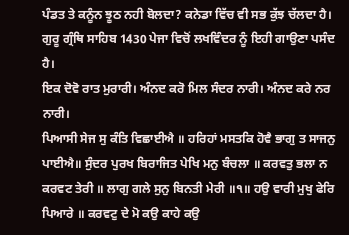ਪੰਡਤ ਤੇ ਕਨੂੰਨ ਝੂਠ ਨਹੀ ਬੋਲਦਾ? ਕਨੇਡਾ ਵਿੱਚ ਵੀ ਸਭ ਕੁੱਝ ਚੱਲਦਾ ਹੈ।
ਗੁਰੂ ਗ੍ਰੰਥਿ ਸਾਹਿਬ 1430 ਪੇਜਾ ਵਿਚੋਂ ਲਖਵਿੰਦਰ ਨੂੰ ਇਹੀ ਗਾਉਣਾ ਪਸੰਦ ਹੈ।
ਇਕ ਦੋਵੋ ਰਾਤ ਮੁਰਾਰੀ। ਅੰਨਦ ਕਰੋ ਮਿਲ ਸੰਦਰ ਨਾਰੀ। ਅੰਨਦ ਕਰੇ ਨਰ ਨਾਰੀ।
ਪਿਆਸੀ ਸੇਜ ਸੁ ਕੰਤਿ ਵਿਛਾਈਐ ॥ ਹਰਿਹਾਂ ਮਸਤਕਿ ਹੋਵੈ ਭਾਗੁ ਤ ਸਾਜਨੁ ਪਾਈਐ॥ ਸੁੰਦਰ ਪੁਰਖ ਬਿਰਾਜਿਤ ਪੇਖਿ ਮਨੁ ਬੰਚਲਾ ॥ ਕਰਵਤੁ ਭਲਾ ਨ ਕਰਵਟ ਤੇਰੀ ॥ ਲਾਗੁ ਗਲੇ ਸੁਨੁ ਬਿਨਤੀ ਮੇਰੀ ॥੧॥ ਹਉ ਵਾਰੀ ਮੁਖੁ ਫੇਰਿ ਪਿਆਰੇ ॥ ਕਰਵਟੁ ਦੇ ਮੋ ਕਉ ਕਾਹੇ ਕਉ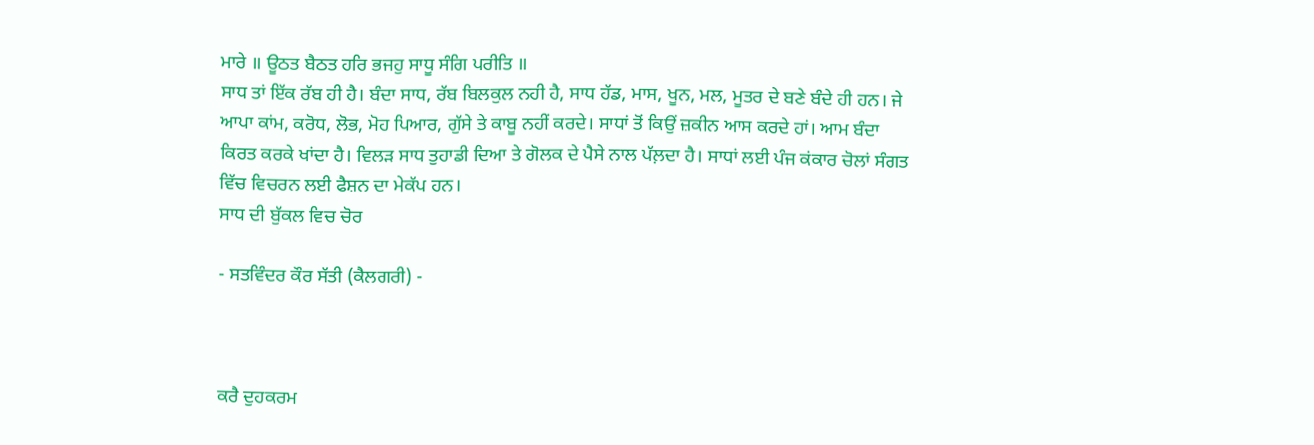ਮਾਰੇ ॥ ਊਠਤ ਬੈਠਤ ਹਰਿ ਭਜਹੁ ਸਾਧੂ ਸੰਗਿ ਪਰੀਤਿ ॥
ਸਾਧ ਤਾਂ ਇੱਕ ਰੱਬ ਹੀ ਹੈ। ਬੰਦਾ ਸਾਧ, ਰੱਬ ਬਿਲਕੁਲ ਨਹੀ ਹੈ, ਸਾਧ ਹੱਡ, ਮਾਸ, ਖੂਨ, ਮਲ, ਮੂਤਰ ਦੇ ਬਣੇ ਬੰਦੇ ਹੀ ਹਨ। ਜੇ ਆਪਾ ਕਾਂਮ, ਕਰੋਧ, ਲੋਭ, ਮੋਹ ਪਿਆਰ, ਗੁੱਸੇ ਤੇ ਕਾਬੂ ਨਹੀਂ ਕਰਦੇ। ਸਾਧਾਂ ਤੋਂ ਕਿਉਂ ਜ਼ਕੀਨ ਆਸ ਕਰਦੇ ਹਾਂ। ਆਮ ਬੰਦਾ ਕਿਰਤ ਕਰਕੇ ਖਾਂਦਾ ਹੈ। ਵਿਲੜ ਸਾਧ ਤੁਹਾਡੀ ਦਿਆ ਤੇ ਗੋਲਕ ਦੇ ਪੈਸੇ ਨਾਲ ਪੱਲ਼ਦਾ ਹੈ। ਸਾਧਾਂ ਲਈ ਪੰਜ ਕਂਕਾਰ ਚੋਲਾਂ ਸੰਗਤ ਵਿੱਚ ਵਿਚਰਨ ਲਈ ਫੈਸ਼ਨ ਦਾ ਮੇਕੱਪ ਹਨ।
ਸਾਧ ਦੀ ਬੁੱਕਲ ਵਿਚ ਚੋਰ

- ਸਤਵਿੰਦਰ ਕੌਰ ਸੱਤੀ (ਕੈਲਗਰੀ) -



ਕਰੈ ਦੁਹਕਰਮ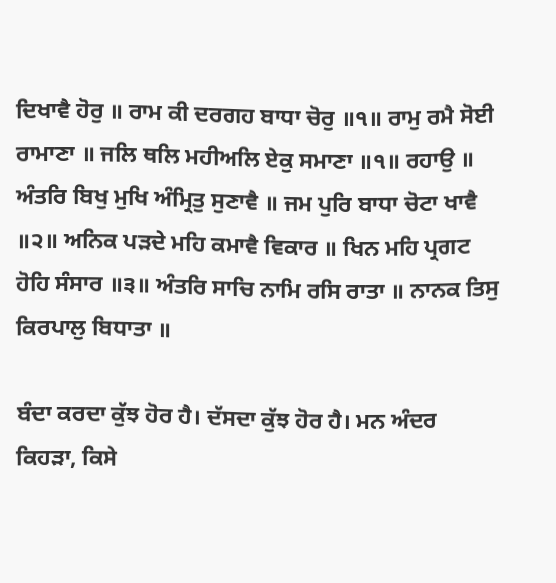ਦਿਖਾਵੈ ਹੋਰੁ ॥ ਰਾਮ ਕੀ ਦਰਗਹ ਬਾਧਾ ਚੋਰੁ ॥੧॥ ਰਾਮੁ ਰਮੈ ਸੋਈ ਰਾਮਾਣਾ ॥ ਜਲਿ ਥਲਿ ਮਹੀਅਲਿ ਏਕੁ ਸਮਾਣਾ ॥੧॥ ਰਹਾਉ ॥ ਅੰਤਰਿ ਬਿਖੁ ਮੁਖਿ ਅੰਮ੍ਰਿਤੁ ਸੁਣਾਵੈ ॥ ਜਮ ਪੁਰਿ ਬਾਧਾ ਚੋਟਾ ਖਾਵੈ ॥੨॥ ਅਨਿਕ ਪੜਦੇ ਮਹਿ ਕਮਾਵੈ ਵਿਕਾਰ ॥ ਖਿਨ ਮਹਿ ਪ੍ਰਗਟ ਹੋਹਿ ਸੰਸਾਰ ॥੩॥ ਅੰਤਰਿ ਸਾਚਿ ਨਾਮਿ ਰਸਿ ਰਾਤਾ ॥ ਨਾਨਕ ਤਿਸੁ ਕਿਰਪਾਲੁ ਬਿਧਾਤਾ ॥

ਬੰਦਾ ਕਰਦਾ ਕੁੱਝ ਹੋਰ ਹੈ। ਦੱਸਦਾ ਕੁੱਝ ਹੋਰ ਹੈ। ਮਨ ਅੰਦਰ ਕਿਹੜਾ, ਕਿਸੇ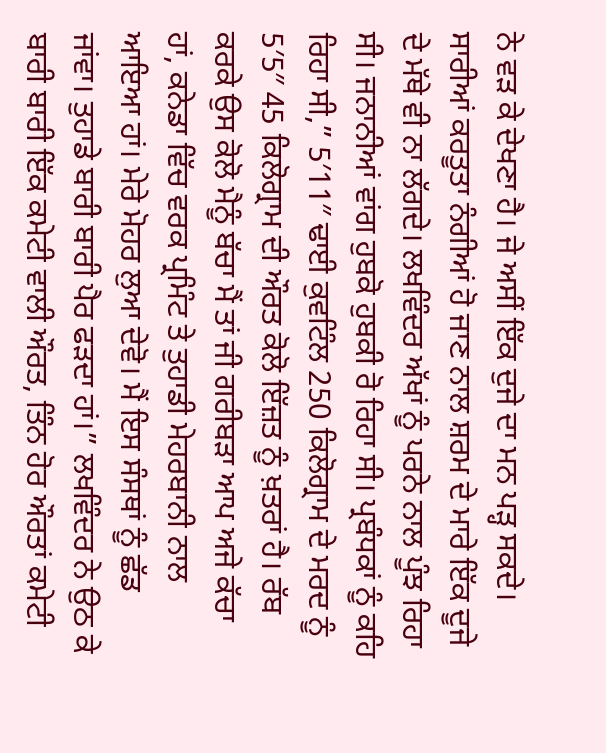ਨੇ ਵੜ ਕੇ ਦੇਖਣਾ ਹੈ। ਜੇ ਅਸੀਂ ਇੱਕ ਦੁਜੇ ਦਾ ਮਨ ਪੜ੍ਹ ਸਕਦੇ। ਸਾਰੀਆਂ ਕਰਤੂਤਾ ਨੰਗੀਆਂ ਹੋ ਜਾਣ ਨਾਲ ਸ਼ਰਮ ਦੇ ਮਾਰੇ ਇੱਕ ਦੂਜੇ ਦੇ ਮੱਥੇ ਵੀ ਨਾ ਲੱਗਦੇ। ਲਖਵਿੰਦਰ ਅੱਖਾਂ ਨੂੰ ਪਰਨੇ ਨਾਲ ਪੂੰਝ ਰਿਹਾ ਸੀ। ਜਨਾਨੀਆਂ ਵਾਂਗ ਹੁਬਕੋ ਹੁਬਕੀ ਰੋ ਰਿਹਾ ਸੀ। ਪ੍ਰਬੰਧਕਾਂ ਨੂੰ ਕਹਿ ਰਿਹਾ ਸੀ,” 5′11″ ਢਾਈ ਕੁਵਟਿੰਲ 250 ਕਿਲੋਗ੍ਰਾਮ ਦੇ ਮਰਦ ਨੂੰ 5′5″ 45 ਕਿਲੋਗ੍ਰਾਮ ਦੀ ਔਰਤ ਕੋਲੋ ਇੱਜ਼ਤ ਨੂੰ ਖ਼ਤਰਾਂ ਹੈ। ਰੱਬ ਕਰਕੇ ਉਸ ਕੋਲੋ ਮੈਨੂੰ ਬੱਚਾ ਮੈਂ ਤਾਂ ਜੀ ਗਰੀਬੜਾ ਆਪ ਅਜੇ ਕੱਚਾ ਹਾਂ, ਕਨੇਡਾ ਵਿੱਚ ਵਰਕ ਪ੍ਰਮਿੰਟ ਤੇ ਤੁਹਾਡੀ ਮੇਹਰਬਾਨੀ ਨਾਲ ਆਇਆ ਹਾਂ। ਮੇਰੇ ਮੋਹਰ ਲੁਆ ਦੇਵੋ। ਮੈਂ ਇਸ ਸੰਸਥਾਂ ਨੂੰ ਛੱਡ ਜਾਂਵਾ। ਤੁਹਾਡੇ ਬਾਰੀ ਬਾਰੀ ਪੈਰ ਫੜਦਾ ਹਾਂ।” ਲਖਵਿੰਦਰ ਨੇ ਉਠ ਕੇ ਬਾਰੀ ਬਾਰੀ ਇੱਕ ਕਮੇਟੀ ਵਾਲੀ ਔਰਤ, ਤਿੰਨ ਹੋਰ ਔਰਤਾਂ ਕਮੇਟੀ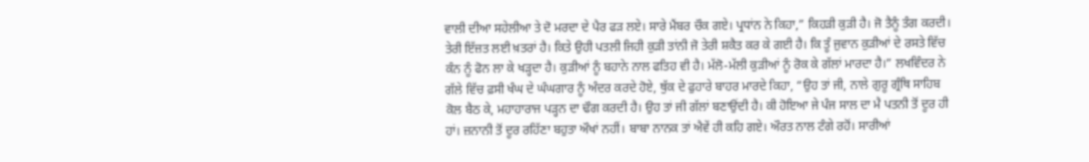ਵਾਲੀ ਦੀਆ ਸਹੇਲੀਆ ਤੇ ਦੋ ਮਰਦਾ ਦੇ ਪੈਰ ਫੜ ਲਏ। ਸਾਰੇ ਮੈਂਬਰ ਚੌਕ ਗਏ। ਪ੍ਰਧਾਂਨ ਨੇ ਕਿਹਾ,” ਕਿਹੜੀ ਕੁੜੀ ਹੈ। ਜੋ ਤੈਨੂੰ ਤੰਗ ਕਰਦੀ। ਤੇਰੀ ਇੱਜ਼ਤ ਲਈ ਖ਼ਤਰਾਂ ਹੈ। ਕਿਤੇ ਉਹੀ ਪਤਲੀ ਜਿਹੀ ਕੁੜੀ ਤਾਂਨੀ ਜੋ ਤੇਰੀ ਸ਼ਕੈਤ ਕਰ ਕੇ ਗਈ ਹੈ। ਕਿ ਤੂੰ ਜੁਵਾਨ ਕੁੜੀਆਂ ਦੇ ਰਸਤੇ ਵਿੱਚ ਕੰਨ ਨੂੰ ਫੋਨ ਲਾ ਕੇ ਖੜ੍ਹਦਾ ਹੈ। ਕੁੜੀਆਂ ਨੂੰ ਬਹਾਨੇ ਨਾਲ ਫਤਿਹ ਵੀ ਹੈ। ਮੱਲੋ-ਮੱਲੀ ਕੁੜੀਆਂ ਨੂੰ ਰੋਕ ਕੇ ਗੱਲਾਂ ਮਾਰਦਾ ਹੈ।” ਲਖਵਿੰਦਰ ਨੇ ਗੱਲੇ ਵਿੱਚ ਫ਼ਸੀ ਖੰਘ ਦੇ ਘੰਘਗਾਰ ਨੂੰ ਅੰਦਰ ਕਰਦੇ ਹੋਏ, ਥੁੱਕ ਦੇ ਫੁਹਾਰੇ ਬਾਹਰ ਮਾਰਦੇ ਕਿਹਾ, “ਉਹ ਤਾਂ ਜੀ, ਨਾਲੇ ਗੁਰੂ ਗ੍ਰੰਥਿ ਸਾਹਿਬ ਕੋਲ ਬੈਠ ਕੇ, ਮਹਾਹਾਰਾਜ ਪੜ੍ਹਨ ਦਾ ਢੌਗ ਕਰਦੀ ਹੈ। ਉਹ ਤਾਂ ਜੀ ਗੱਲਾਂ ਬਣਾਉਂਦੀ ਹੈ। ਕੀ ਹੋਇਆ ਜੇ ਪੰਜ ਸਾਲ ਦਾ ਮੈ ਪਤਨੀ ਤੋਂ ਦੂਰ ਹੀ ਹਾਂ। ਜ਼ਨਾਨੀ ਤੋਂ ਦੂਰ ਰਹਿੱਣਾ ਬਹੁਤਾ ਔਖਾਂ ਨਹੀਂ। ਬਾਬਾ ਨਾਨਕ ਤਾਂ ਐਵੇਂ ਹੀ ਕਹਿ ਗਏ। ਔਰਤ ਨਾਲ ਟੰਗੇ ਰਹੋਂ। ਸਾਰੀਆਂ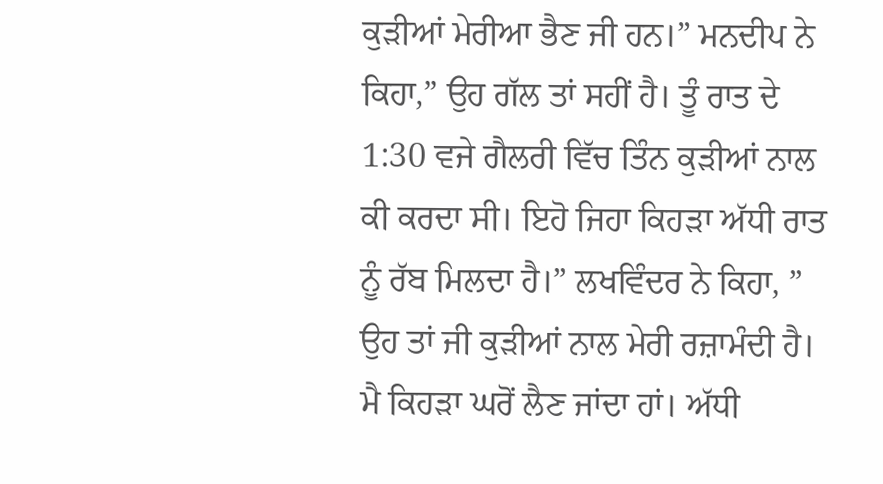ਕੁੜੀਆਂ ਮੇਰੀਆ ਭੈਣ ਜੀ ਹਨ।” ਮਨਦੀਪ ਨੇ ਕਿਹਾ,” ਉਹ ਗੱਲ ਤਾਂ ਸਹੀਂ ਹੈ। ਤੂੰ ਰਾਤ ਦੇ 1:30 ਵਜੇ ਗੈਲਰੀ ਵਿੱਚ ਤਿੰਨ ਕੁੜੀਆਂ ਨਾਲ ਕੀ ਕਰਦਾ ਸੀ। ਇਹੋ ਜਿਹਾ ਕਿਹੜਾ ਅੱਧੀ ਰਾਤ ਨੂੰ ਰੱਬ ਮਿਲਦਾ ਹੈ।” ਲਖਵਿੰਦਰ ਨੇ ਕਿਹਾ, ” ਉਹ ਤਾਂ ਜੀ ਕੁੜੀਆਂ ਨਾਲ ਮੇਰੀ ਰਜ਼ਾਮੰਦੀ ਹੈ। ਮੈ ਕਿਹੜਾ ਘਰੋਂ ਲੈਣ ਜਾਂਦਾ ਹਾਂ। ਅੱਧੀ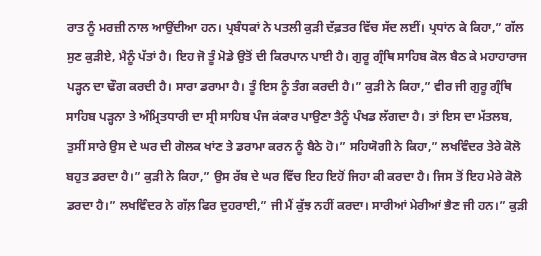ਰਾਤ ਨੂੰ ਮਰਜ਼ੀ ਨਾਲ ਆਉਂਦੀਆ ਹਨ। ਪ੍ਰਬੰਧਕਾਂ ਨੇ ਪਤਲੀ ਕੁੜੀ ਦੱਫ਼ਤਰ ਵਿੱਚ ਸੱਦ ਲਈਂ। ਪ੍ਰਧਾਂਨ ਕੇ ਕਿਹਾ,” ਗੱਲ ਸੁਣ ਕੁੜੀਏ, ਮੈਨੂੰ ਪੱਤਾਂ ਹੈ। ਇਹ ਜੋ ਤੂੰ ਮੋਡੇ ਉਤੋਂ ਦੀ ਕਿਰਪਾਨ ਪਾਈ ਹੈ। ਗੁਰੂ ਗ੍ਰੰਥਿ ਸਾਹਿਬ ਕੋਲ ਬੈਠ ਕੇ ਮਹਾਹਾਰਾਜ ਪੜ੍ਹਨ ਦਾ ਢੌਗ ਕਰਦੀ ਹੈ। ਸਾਰਾ ਡਰਾਮਾ ਹੈ। ਤੂੰ ਇਸ ਨੂੰ ਤੰਗ ਕਰਦੀ ਹੈ।” ਕੁੜੀ ਨੇ ਕਿਹਾ,” ਵੀਰ ਜੀ ਗੁਰੂ ਗ੍ਰੰਥਿ ਸਾਹਿਬ ਪੜ੍ਹਨਾ ਤੇ ਅੰਮ੍ਰਿਤਧਾਰੀ ਦਾ ਸ੍ਰੀ ਸਾਹਿਬ ਪੰਜ ਕਂਕਾਰ ਪਾਉਣਾ ਤੈਨੂੰ ਪੰਖਡ ਲੱਗਦਾ ਹੈ। ਤਾਂ ਇਸ ਦਾ ਮੱਤਲਬ, ਤੁਸੀਂ ਸਾਰੇ ਉਸ ਦੇ ਘਰ ਦੀ ਗੋਲਕ ਖਾਂਣ ਤੇ ਡਰਾਮਾ ਕਰਨ ਨੂੰ ਬੈਠੇ ਹੋ।” ਸਹਿਯੋਗੀ ਨੇ ਕਿਹਾ,” ਲਖਵਿੰਦਰ ਤੇਰੇ ਕੋਲੋ ਬਹੁਤ ਡਰਦਾ ਹੈ।” ਕੁੜੀ ਨੇ ਕਿਹਾ,” ਉਸ ਰੱਬ ਦੇ ਘਰ ਵਿੱਚ ਇਹ ਇਹੋਂ ਜਿਹਾ ਕੀ ਕਰਦਾ ਹੈ। ਜਿਸ ਤੋਂ ਇਹ ਮੇਰੇ ਕੋਲੋ ਡਰਦਾ ਹੈ।” ਲਖਵਿੰਦਰ ਨੇ ਗੱਲ਼ ਫਿਰ ਦੁਹਰਾਈ,” ਜੀ ਮੈਂ ਕੁੱਝ ਨਹੀਂ ਕਰਦਾ। ਸਾਰੀਆਂ ਮੇਰੀਆਂ ਭੈਣ ਜੀ ਹਨ।” ਕੁੜੀ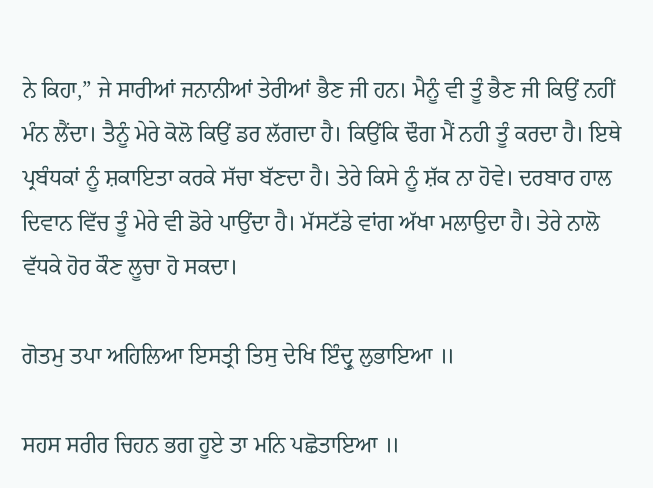ਨੇ ਕਿਹਾ,” ਜੇ ਸਾਰੀਆਂ ਜਨਾਨੀਆਂ ਤੇਰੀਆਂ ਭੈਣ ਜੀ ਹਨ। ਮੈਨੂੰ ਵੀ ਤੂੰ ਭੈਣ ਜੀ ਕਿਉਂ ਨਹੀਂ ਮੰਨ ਲੈਂਦਾ। ਤੈਨੂੰ ਮੇਰੇ ਕੋਲੋ ਕਿਉਂ ਡਰ ਲੱਗਦਾ ਹੈ। ਕਿਉਂਕਿ ਢੌਗ ਮੈਂ ਨਹੀ ਤੂੰ ਕਰਦਾ ਹੈ। ਇਥੇ ਪ੍ਰਬੰਧਕਾਂ ਨੂੰ ਸ਼ਕਾਇਤਾ ਕਰਕੇ ਸੱਚਾ ਬੱਣਦਾ ਹੈ। ਤੇਰੇ ਕਿਸੇ ਨੂੰ ਸ਼ੱਕ ਨਾ ਹੋਵੇ। ਦਰਬਾਰ ਹਾਲ ਦਿਵਾਨ ਵਿੱਚ ਤੂੰ ਮੇਰੇ ਵੀ ਡੋਰੇ ਪਾਉਂਦਾ ਹੈ। ਮੱਸਟੱਡੇ ਵਾਂਗ ਅੱਖਾ ਮਲਾਉਦਾ ਹੈ। ਤੇਰੇ ਨਾਲੋ ਵੱਧਕੇ ਹੋਰ ਕੌਣ ਲੂਚਾ ਹੋ ਸਕਦਾ।

ਗੋਤਮੁ ਤਪਾ ਅਹਿਲਿਆ ਇਸਤ੍ਰੀ ਤਿਸੁ ਦੇਖਿ ਇੰਦ੍ਰੁ ਲੁਭਾਇਆ ॥

ਸਹਸ ਸਰੀਰ ਚਿਹਨ ਭਗ ਹੂਏ ਤਾ ਮਨਿ ਪਛੋਤਾਇਆ ॥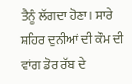ਤੈਨੂੰ ਲੱਗਦਾ ਹੋਣਾ। ਸਾਰੇ ਸ਼ਹਿਰ ਦੁਨੀਆਂ ਦੀ ਕੌਮ ਦੀ ਵਾਂਗ ਡੋਰ ਰੱਬ ਦੇ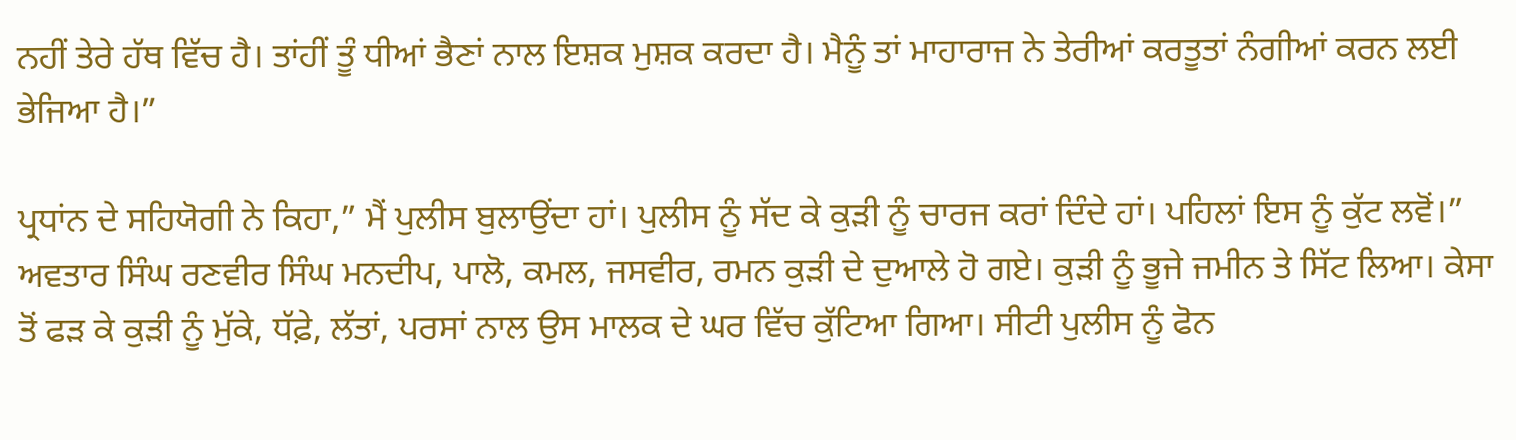ਨਹੀਂ ਤੇਰੇ ਹੱਥ ਵਿੱਚ ਹੈ। ਤਾਂਹੀਂ ਤੂੰ ਧੀਆਂ ਭੈਣਾਂ ਨਾਲ ਇਸ਼ਕ ਮੁਸ਼ਕ ਕਰਦਾ ਹੈ। ਮੈਨੂੰ ਤਾਂ ਮਾਹਾਰਾਜ ਨੇ ਤੇਰੀਆਂ ਕਰਤੂਤਾਂ ਨੰਗੀਆਂ ਕਰਨ ਲਈ ਭੇਜਿਆ ਹੈ।”

ਪ੍ਰਧਾਂਨ ਦੇ ਸਹਿਯੋਗੀ ਨੇ ਕਿਹਾ,” ਮੈਂ ਪੁਲੀਸ ਬੁਲਾਉਂਦਾ ਹਾਂ। ਪੁਲੀਸ ਨੂੰ ਸੱਦ ਕੇ ਕੁੜੀ ਨੂੰ ਚਾਰਜ ਕਰਾਂ ਦਿੰਦੇ ਹਾਂ। ਪਹਿਲਾਂ ਇਸ ਨੂੰ ਕੁੱਟ ਲਵੋਂ।” ਅਵਤਾਰ ਸਿੰਘ ਰਣਵੀਰ ਸਿੰਘ ਮਨਦੀਪ, ਪਾਲੋ, ਕਮਲ, ਜਸਵੀਰ, ਰਮਨ ਕੁੜੀ ਦੇ ਦੁਆਲੇ ਹੋ ਗਏ। ਕੁੜੀ ਨੂੰ ਭੂਜੇ ਜਮੀਨ ਤੇ ਸਿੱਟ ਲਿਆ। ਕੇਸਾ ਤੋਂ ਫੜ ਕੇ ਕੁੜੀ ਨੂੰ ਮੁੱਕੇ, ਧੱਫ਼ੇ, ਲੱਤਾਂ, ਪਰਸਾਂ ਨਾਲ ਉਸ ਮਾਲਕ ਦੇ ਘਰ ਵਿੱਚ ਕੁੱਟਿਆ ਗਿਆ। ਸੀਟੀ ਪੁਲੀਸ ਨੂੰ ਫੋਨ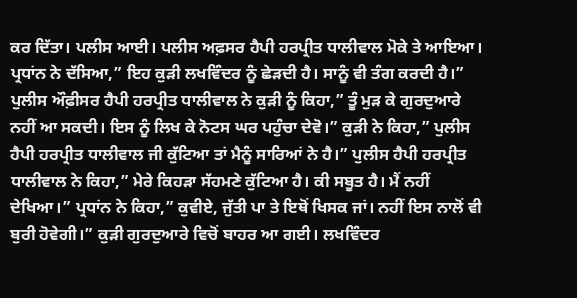ਕਰ ਦਿੱਤਾ। ਪਲੀਸ ਆਈ। ਪਲੀਸ ਅਫ਼ਸਰ ਹੈਪੀ ਹਰਪ੍ਰੀਤ ਧਾਲੀਵਾਲ ਮੋਕੇ ਤੇ ਆਇਆ। ਪ੍ਰਧਾਂਨ ਨੇ ਦੱਸਿਆ,” ਇਹ ਕੁੜੀ ਲਖਵਿੰਦਰ ਨੂੰ ਛੇੜਦੀ ਹੈ। ਸਾਨੂੰ ਵੀ ਤੰਗ ਕਰਦੀ ਹੈ।” ਪੁਲੀਸ ਔਫ਼ੀਸਰ ਹੈਪੀ ਹਰਪ੍ਰੀਤ ਧਾਲੀਵਾਲ ਨੇ ਕੁੜੀ ਨੂੰ ਕਿਹਾ,” ਤੂੰ ਮੁੜ ਕੇ ਗੁਰਦੁਆਰੇ ਨਹੀਂ ਆ ਸਕਦੀ। ਇਸ ਨੂੰ ਲਿਖ ਕੇ ਨੋਟਸ ਘਰ ਪਹੁੰਚਾ ਦੇਵੋ।” ਕੁੜੀ ਨੇ ਕਿਹਾ,” ਪੁਲੀਸ ਹੈਪੀ ਹਰਪ੍ਰੀਤ ਧਾਲੀਵਾਲ ਜੀ ਕੁੱਟਿਆ ਤਾਂ ਮੈਨੂੰ ਸਾਰਿਆਂ ਨੇ ਹੈ।” ਪੁਲੀਸ ਹੈਪੀ ਹਰਪ੍ਰੀਤ ਧਾਲੀਵਾਲ ਨੇ ਕਿਹਾ,” ਮੇਰੇ ਕਿਹੜਾ ਸੱਹਮਣੇ ਕੁੱਟਿਆ ਹੈ। ਕੀ ਸਬੂਤ ਹੈ। ਮੈਂ ਨਹੀਂ ਦੇਖਿਆ।” ਪ੍ਰਧਾਂਨ ਨੇ ਕਿਹਾ,” ਕੁਵੀਏ, ਜੁੱਤੀ ਪਾ ਤੇ ਇਥੋਂ ਖਿਸਕ ਜਾਂ। ਨਹੀਂ ਇਸ ਨਾਲੋਂ ਵੀ ਬੁਰੀ ਹੋਵੇਗੀ।” ਕੁੜੀ ਗੁਰਦੁਆਰੇ ਵਿਚੋਂ ਬਾਹਰ ਆ ਗਈ। ਲਖਵਿੰਦਰ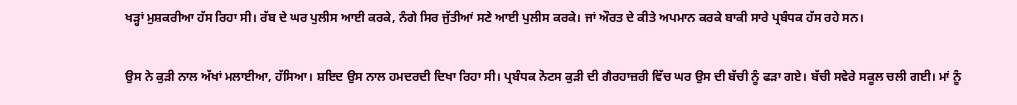ਖੜ੍ਹਾਂ ਮੁਸ਼ਕਰੀਆ ਹੱਸ ਰਿਹਾ ਸੀ। ਰੱਬ ਦੇ ਘਰ ਪੁਲੀਸ ਆਈ ਕਰਕੇ, ਨੰਗੇ ਸਿਰ ਜੁੱਤੀਆਂ ਸਣੇ ਆਈ ਪੁਲੀਸ ਕਰਕੇ। ਜਾਂ ਔਰਤ ਦੇ ਕੀਤੇ ਅਪਮਾਨ ਕਰਕੇ ਬਾਕੀ ਸਾਰੇ ਪ੍ਰਬੰਧਕ ਹੱਸ ਰਹੇ ਸਨ।

ਉਸ ਨੇ ਕੁੜੀ ਨਾਲ ਅੱਖਾਂ ਮਲਾਈਆ, ਹੱਸਿਆ। ਸ਼ਇਦ ਉਸ ਨਾਲ ਹਮਦਰਦੀ ਦਿਖਾ ਰਿਹਾ ਸੀ। ਪ੍ਰਬੰਧਕ ਨੋਟਸ ਕੁੜੀ ਦੀ ਗੈਰਹਾਜ਼ਰੀ ਵਿੱਚ ਘਰ ਉਸ ਦੀ ਬੱਚੀ ਨੂੰ ਫੜਾ ਗਏ। ਬੱਚੀ ਸਵੇਰੇ ਸਕੂਲ ਚਲੀ ਗਈ। ਮਾਂ ਨੂੰ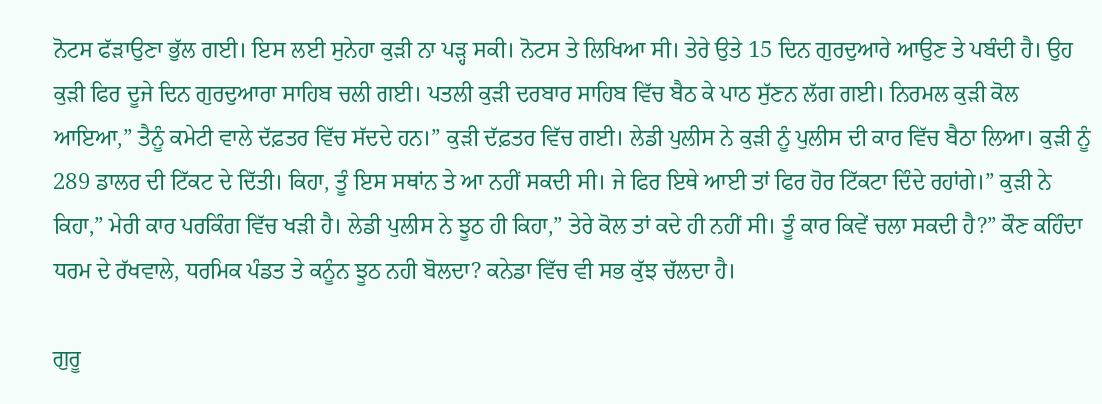ਨੋਟਸ ਫੱੜਾਉਣਾ ਭੁੱਲ ਗਈ। ਇਸ ਲਈ ਸੁਨੇਹਾ ਕੁੜੀ ਨਾ ਪੜ੍ਹ ਸਕੀ। ਨੋਟਸ ਤੇ ਲਿਖਿਆ ਸੀ। ਤੇਰੇ ਉਤੇ 15 ਦਿਨ ਗੁਰਦੁਆਰੇ ਆਉਣ ਤੇ ਪਬੰਦੀ ਹੈ। ਉਹ ਕੁੜੀ ਫਿਰ ਦੂਜੇ ਦਿਨ ਗੁਰਦੁਆਰਾ ਸਾਹਿਬ ਚਲੀ ਗਈ। ਪਤਲੀ ਕੁੜੀ ਦਰਬਾਰ ਸਾਹਿਬ ਵਿੱਚ ਬੈਠ ਕੇ ਪਾਠ ਸੁੱਣਨ ਲੱਗ ਗਈ। ਨਿਰਮਲ ਕੁੜੀ ਕੋਲ ਆਇਆ,” ਤੈਨੂੰ ਕਮੇਟੀ ਵਾਲੇ ਦੱਫ਼ਤਰ ਵਿੱਚ ਸੱਦਦੇ ਹਨ।” ਕੁੜੀ ਦੱਫ਼ਤਰ ਵਿੱਚ ਗਈ। ਲੇਡੀ ਪੁਲੀਸ ਨੇ ਕੁੜੀ ਨੂੰ ਪੁਲੀਸ ਦੀ ਕਾਰ ਵਿੱਚ ਬੈਠਾ ਲਿਆ। ਕੁੜੀ ਨੂੰ 289 ਡਾਲਰ ਦੀ ਟਿੱਕਟ ਦੇ ਦਿੱਤੀ। ਕਿਹਾ, ਤੂੰ ਇਸ ਸਥਾਂਨ ਤੇ ਆ ਨਹੀਂ ਸਕਦੀ ਸੀ। ਜੇ ਫਿਰ ਇਥੇ ਆਈ ਤਾਂ ਫਿਰ ਹੋਰ ਟਿੱਕਟਾ ਦਿੰਦੇ ਰਹਾਂਗੇ।” ਕੁੜੀ ਨੇ ਕਿਹਾ,” ਮੇਰੀ ਕਾਰ ਪਰਕਿੰਗ ਵਿੱਚ ਖੜੀ ਹੈ। ਲੇਡੀ ਪੁਲੀਸ ਨੇ ਝੂਠ ਹੀ ਕਿਹਾ,” ਤੇਰੇ ਕੋਲ ਤਾਂ ਕਦੇ ਹੀ ਨਹੀਂ ਸੀ। ਤੂੰ ਕਾਰ ਕਿਵੇਂ ਚਲਾ ਸਕਦੀ ਹੈ?” ਕੌਣ ਕਹਿੰਦਾ ਧਰਮ ਦੇ ਰੱਖਵਾਲੇ, ਧਰਮਿਕ ਪੰਡਤ ਤੇ ਕਨੂੰਨ ਝੂਠ ਨਹੀ ਬੋਲਦਾ? ਕਨੇਡਾ ਵਿੱਚ ਵੀ ਸਭ ਕੁੱਝ ਚੱਲਦਾ ਹੈ।

ਗੁਰੂ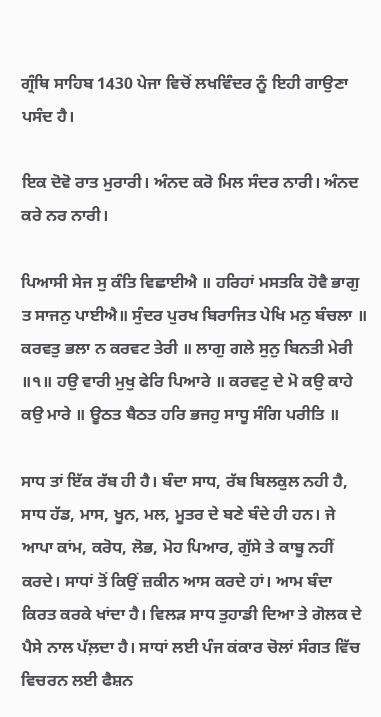ਗ੍ਰੰਥਿ ਸਾਹਿਬ 1430 ਪੇਜਾ ਵਿਚੋਂ ਲਖਵਿੰਦਰ ਨੂੰ ਇਹੀ ਗਾਉਣਾ ਪਸੰਦ ਹੈ।

ਇਕ ਦੋਵੋ ਰਾਤ ਮੁਰਾਰੀ। ਅੰਨਦ ਕਰੋ ਮਿਲ ਸੰਦਰ ਨਾਰੀ। ਅੰਨਦ ਕਰੇ ਨਰ ਨਾਰੀ।

ਪਿਆਸੀ ਸੇਜ ਸੁ ਕੰਤਿ ਵਿਛਾਈਐ ॥ ਹਰਿਹਾਂ ਮਸਤਕਿ ਹੋਵੈ ਭਾਗੁ ਤ ਸਾਜਨੁ ਪਾਈਐ॥ ਸੁੰਦਰ ਪੁਰਖ ਬਿਰਾਜਿਤ ਪੇਖਿ ਮਨੁ ਬੰਚਲਾ ॥ ਕਰਵਤੁ ਭਲਾ ਨ ਕਰਵਟ ਤੇਰੀ ॥ ਲਾਗੁ ਗਲੇ ਸੁਨੁ ਬਿਨਤੀ ਮੇਰੀ ॥੧॥ ਹਉ ਵਾਰੀ ਮੁਖੁ ਫੇਰਿ ਪਿਆਰੇ ॥ ਕਰਵਟੁ ਦੇ ਮੋ ਕਉ ਕਾਹੇ ਕਉ ਮਾਰੇ ॥ ਊਠਤ ਬੈਠਤ ਹਰਿ ਭਜਹੁ ਸਾਧੂ ਸੰਗਿ ਪਰੀਤਿ ॥

ਸਾਧ ਤਾਂ ਇੱਕ ਰੱਬ ਹੀ ਹੈ। ਬੰਦਾ ਸਾਧ, ਰੱਬ ਬਿਲਕੁਲ ਨਹੀ ਹੈ, ਸਾਧ ਹੱਡ, ਮਾਸ, ਖੂਨ, ਮਲ, ਮੂਤਰ ਦੇ ਬਣੇ ਬੰਦੇ ਹੀ ਹਨ। ਜੇ ਆਪਾ ਕਾਂਮ, ਕਰੋਧ, ਲੋਭ, ਮੋਹ ਪਿਆਰ, ਗੁੱਸੇ ਤੇ ਕਾਬੂ ਨਹੀਂ ਕਰਦੇ। ਸਾਧਾਂ ਤੋਂ ਕਿਉਂ ਜ਼ਕੀਨ ਆਸ ਕਰਦੇ ਹਾਂ। ਆਮ ਬੰਦਾ ਕਿਰਤ ਕਰਕੇ ਖਾਂਦਾ ਹੈ। ਵਿਲੜ ਸਾਧ ਤੁਹਾਡੀ ਦਿਆ ਤੇ ਗੋਲਕ ਦੇ ਪੈਸੇ ਨਾਲ ਪੱਲ਼ਦਾ ਹੈ। ਸਾਧਾਂ ਲਈ ਪੰਜ ਕਂਕਾਰ ਚੋਲਾਂ ਸੰਗਤ ਵਿੱਚ ਵਿਚਰਨ ਲਈ ਫੈਸ਼ਨ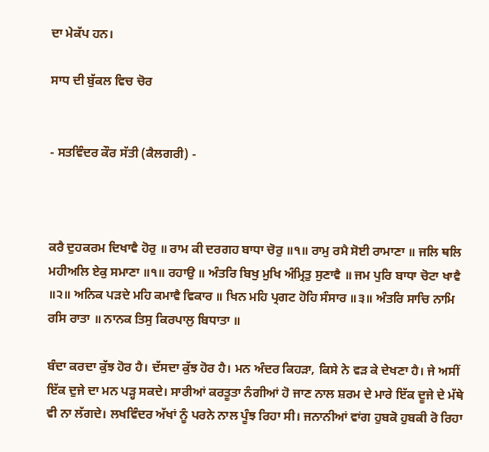ਦਾ ਮੇਕੱਪ ਹਨ।

ਸਾਧ ਦੀ ਬੁੱਕਲ ਵਿਚ ਚੋਰ


- ਸਤਵਿੰਦਰ ਕੌਰ ਸੱਤੀ (ਕੈਲਗਰੀ) -



ਕਰੈ ਦੁਹਕਰਮ ਦਿਖਾਵੈ ਹੋਰੁ ॥ ਰਾਮ ਕੀ ਦਰਗਹ ਬਾਧਾ ਚੋਰੁ ॥੧॥ ਰਾਮੁ ਰਮੈ ਸੋਈ ਰਾਮਾਣਾ ॥ ਜਲਿ ਥਲਿ ਮਹੀਅਲਿ ਏਕੁ ਸਮਾਣਾ ॥੧॥ ਰਹਾਉ ॥ ਅੰਤਰਿ ਬਿਖੁ ਮੁਖਿ ਅੰਮ੍ਰਿਤੁ ਸੁਣਾਵੈ ॥ ਜਮ ਪੁਰਿ ਬਾਧਾ ਚੋਟਾ ਖਾਵੈ ॥੨॥ ਅਨਿਕ ਪੜਦੇ ਮਹਿ ਕਮਾਵੈ ਵਿਕਾਰ ॥ ਖਿਨ ਮਹਿ ਪ੍ਰਗਟ ਹੋਹਿ ਸੰਸਾਰ ॥੩॥ ਅੰਤਰਿ ਸਾਚਿ ਨਾਮਿ ਰਸਿ ਰਾਤਾ ॥ ਨਾਨਕ ਤਿਸੁ ਕਿਰਪਾਲੁ ਬਿਧਾਤਾ ॥

ਬੰਦਾ ਕਰਦਾ ਕੁੱਝ ਹੋਰ ਹੈ। ਦੱਸਦਾ ਕੁੱਝ ਹੋਰ ਹੈ। ਮਨ ਅੰਦਰ ਕਿਹੜਾ, ਕਿਸੇ ਨੇ ਵੜ ਕੇ ਦੇਖਣਾ ਹੈ। ਜੇ ਅਸੀਂ ਇੱਕ ਦੁਜੇ ਦਾ ਮਨ ਪੜ੍ਹ ਸਕਦੇ। ਸਾਰੀਆਂ ਕਰਤੂਤਾ ਨੰਗੀਆਂ ਹੋ ਜਾਣ ਨਾਲ ਸ਼ਰਮ ਦੇ ਮਾਰੇ ਇੱਕ ਦੂਜੇ ਦੇ ਮੱਥੇ ਵੀ ਨਾ ਲੱਗਦੇ। ਲਖਵਿੰਦਰ ਅੱਖਾਂ ਨੂੰ ਪਰਨੇ ਨਾਲ ਪੂੰਝ ਰਿਹਾ ਸੀ। ਜਨਾਨੀਆਂ ਵਾਂਗ ਹੁਬਕੋ ਹੁਬਕੀ ਰੋ ਰਿਹਾ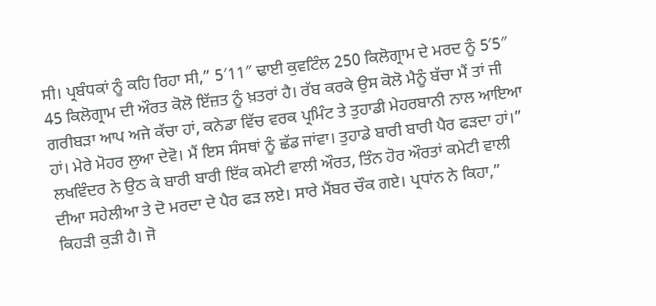ਸੀ। ਪ੍ਰਬੰਧਕਾਂ ਨੂੰ ਕਹਿ ਰਿਹਾ ਸੀ,” 5′11″ ਢਾਈ ਕੁਵਟਿੰਲ 250 ਕਿਲੋਗ੍ਰਾਮ ਦੇ ਮਰਦ ਨੂੰ 5′5″ 45 ਕਿਲੋਗ੍ਰਾਮ ਦੀ ਔਰਤ ਕੋਲੋ ਇੱਜ਼ਤ ਨੂੰ ਖ਼ਤਰਾਂ ਹੈ। ਰੱਬ ਕਰਕੇ ਉਸ ਕੋਲੋ ਮੈਨੂੰ ਬੱਚਾ ਮੈਂ ਤਾਂ ਜੀ ਗਰੀਬੜਾ ਆਪ ਅਜੇ ਕੱਚਾ ਹਾਂ, ਕਨੇਡਾ ਵਿੱਚ ਵਰਕ ਪ੍ਰਮਿੰਟ ਤੇ ਤੁਹਾਡੀ ਮੇਹਰਬਾਨੀ ਨਾਲ ਆਇਆ ਹਾਂ। ਮੇਰੇ ਮੋਹਰ ਲੁਆ ਦੇਵੋ। ਮੈਂ ਇਸ ਸੰਸਥਾਂ ਨੂੰ ਛੱਡ ਜਾਂਵਾ। ਤੁਹਾਡੇ ਬਾਰੀ ਬਾਰੀ ਪੈਰ ਫੜਦਾ ਹਾਂ।” ਲਖਵਿੰਦਰ ਨੇ ਉਠ ਕੇ ਬਾਰੀ ਬਾਰੀ ਇੱਕ ਕਮੇਟੀ ਵਾਲੀ ਔਰਤ, ਤਿੰਨ ਹੋਰ ਔਰਤਾਂ ਕਮੇਟੀ ਵਾਲੀ ਦੀਆ ਸਹੇਲੀਆ ਤੇ ਦੋ ਮਰਦਾ ਦੇ ਪੈਰ ਫੜ ਲਏ। ਸਾਰੇ ਮੈਂਬਰ ਚੌਕ ਗਏ। ਪ੍ਰਧਾਂਨ ਨੇ ਕਿਹਾ,” ਕਿਹੜੀ ਕੁੜੀ ਹੈ। ਜੋ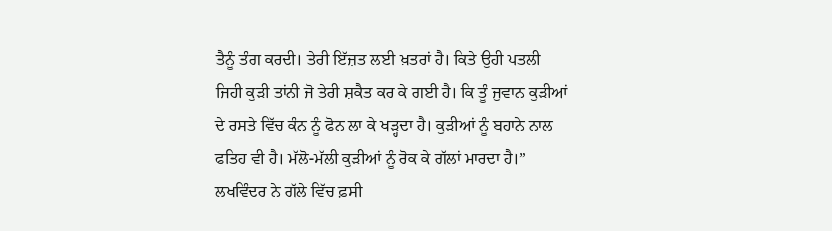ਤੈਨੂੰ ਤੰਗ ਕਰਦੀ। ਤੇਰੀ ਇੱਜ਼ਤ ਲਈ ਖ਼ਤਰਾਂ ਹੈ। ਕਿਤੇ ਉਹੀ ਪਤਲੀ ਜਿਹੀ ਕੁੜੀ ਤਾਂਨੀ ਜੋ ਤੇਰੀ ਸ਼ਕੈਤ ਕਰ ਕੇ ਗਈ ਹੈ। ਕਿ ਤੂੰ ਜੁਵਾਨ ਕੁੜੀਆਂ ਦੇ ਰਸਤੇ ਵਿੱਚ ਕੰਨ ਨੂੰ ਫੋਨ ਲਾ ਕੇ ਖੜ੍ਹਦਾ ਹੈ। ਕੁੜੀਆਂ ਨੂੰ ਬਹਾਨੇ ਨਾਲ ਫਤਿਹ ਵੀ ਹੈ। ਮੱਲੋ-ਮੱਲੀ ਕੁੜੀਆਂ ਨੂੰ ਰੋਕ ਕੇ ਗੱਲਾਂ ਮਾਰਦਾ ਹੈ।” ਲਖਵਿੰਦਰ ਨੇ ਗੱਲੇ ਵਿੱਚ ਫ਼ਸੀ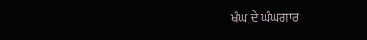ਖੰਘ ਦੇ ਘੰਘਗਾਰ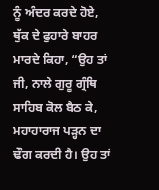ਨੂੰ ਅੰਦਰ ਕਰਦੇ ਹੋਏ, ਥੁੱਕ ਦੇ ਫੁਹਾਰੇ ਬਾਹਰ ਮਾਰਦੇ ਕਿਹਾ, “ਉਹ ਤਾਂ ਜੀ, ਨਾਲੇ ਗੁਰੂ ਗ੍ਰੰਥਿ ਸਾਹਿਬ ਕੋਲ ਬੈਠ ਕੇ, ਮਹਾਹਾਰਾਜ ਪੜ੍ਹਨ ਦਾ ਢੌਗ ਕਰਦੀ ਹੈ। ਉਹ ਤਾਂ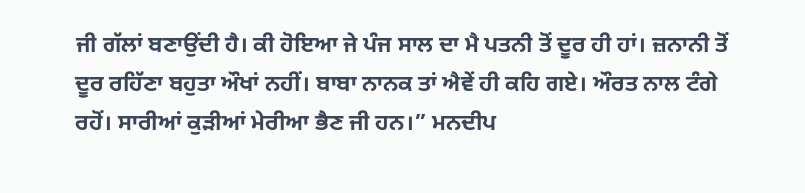ਜੀ ਗੱਲਾਂ ਬਣਾਉਂਦੀ ਹੈ। ਕੀ ਹੋਇਆ ਜੇ ਪੰਜ ਸਾਲ ਦਾ ਮੈ ਪਤਨੀ ਤੋਂ ਦੂਰ ਹੀ ਹਾਂ। ਜ਼ਨਾਨੀ ਤੋਂ ਦੂਰ ਰਹਿੱਣਾ ਬਹੁਤਾ ਔਖਾਂ ਨਹੀਂ। ਬਾਬਾ ਨਾਨਕ ਤਾਂ ਐਵੇਂ ਹੀ ਕਹਿ ਗਏ। ਔਰਤ ਨਾਲ ਟੰਗੇ ਰਹੋਂ। ਸਾਰੀਆਂ ਕੁੜੀਆਂ ਮੇਰੀਆ ਭੈਣ ਜੀ ਹਨ।” ਮਨਦੀਪ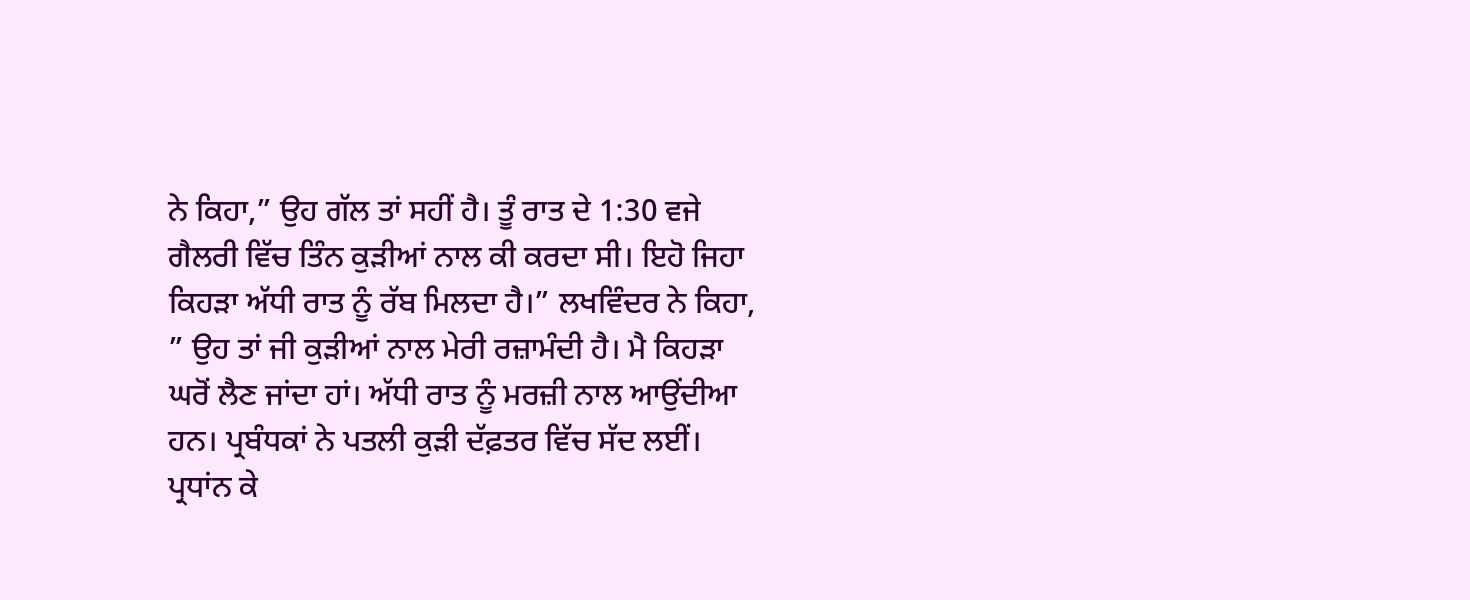ਨੇ ਕਿਹਾ,” ਉਹ ਗੱਲ ਤਾਂ ਸਹੀਂ ਹੈ। ਤੂੰ ਰਾਤ ਦੇ 1:30 ਵਜੇ ਗੈਲਰੀ ਵਿੱਚ ਤਿੰਨ ਕੁੜੀਆਂ ਨਾਲ ਕੀ ਕਰਦਾ ਸੀ। ਇਹੋ ਜਿਹਾ ਕਿਹੜਾ ਅੱਧੀ ਰਾਤ ਨੂੰ ਰੱਬ ਮਿਲਦਾ ਹੈ।” ਲਖਵਿੰਦਰ ਨੇ ਕਿਹਾ, ” ਉਹ ਤਾਂ ਜੀ ਕੁੜੀਆਂ ਨਾਲ ਮੇਰੀ ਰਜ਼ਾਮੰਦੀ ਹੈ। ਮੈ ਕਿਹੜਾ ਘਰੋਂ ਲੈਣ ਜਾਂਦਾ ਹਾਂ। ਅੱਧੀ ਰਾਤ ਨੂੰ ਮਰਜ਼ੀ ਨਾਲ ਆਉਂਦੀਆ ਹਨ। ਪ੍ਰਬੰਧਕਾਂ ਨੇ ਪਤਲੀ ਕੁੜੀ ਦੱਫ਼ਤਰ ਵਿੱਚ ਸੱਦ ਲਈਂ। ਪ੍ਰਧਾਂਨ ਕੇ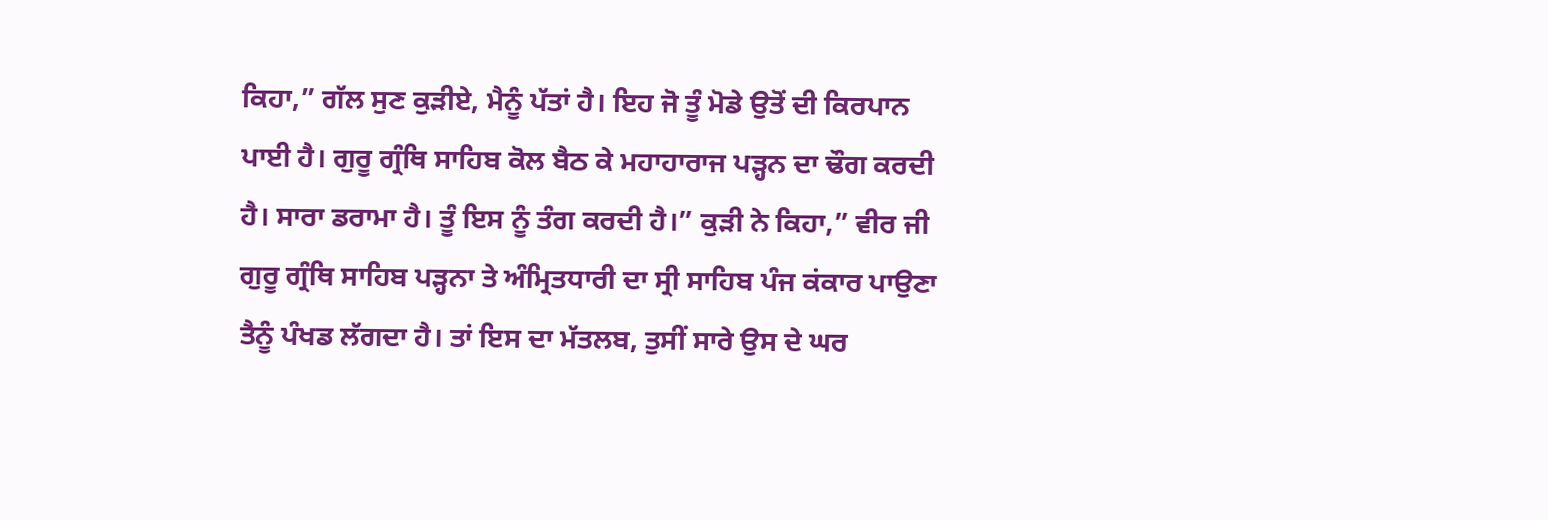ਕਿਹਾ,” ਗੱਲ ਸੁਣ ਕੁੜੀਏ, ਮੈਨੂੰ ਪੱਤਾਂ ਹੈ। ਇਹ ਜੋ ਤੂੰ ਮੋਡੇ ਉਤੋਂ ਦੀ ਕਿਰਪਾਨ ਪਾਈ ਹੈ। ਗੁਰੂ ਗ੍ਰੰਥਿ ਸਾਹਿਬ ਕੋਲ ਬੈਠ ਕੇ ਮਹਾਹਾਰਾਜ ਪੜ੍ਹਨ ਦਾ ਢੌਗ ਕਰਦੀ ਹੈ। ਸਾਰਾ ਡਰਾਮਾ ਹੈ। ਤੂੰ ਇਸ ਨੂੰ ਤੰਗ ਕਰਦੀ ਹੈ।” ਕੁੜੀ ਨੇ ਕਿਹਾ,” ਵੀਰ ਜੀ ਗੁਰੂ ਗ੍ਰੰਥਿ ਸਾਹਿਬ ਪੜ੍ਹਨਾ ਤੇ ਅੰਮ੍ਰਿਤਧਾਰੀ ਦਾ ਸ੍ਰੀ ਸਾਹਿਬ ਪੰਜ ਕਂਕਾਰ ਪਾਉਣਾ ਤੈਨੂੰ ਪੰਖਡ ਲੱਗਦਾ ਹੈ। ਤਾਂ ਇਸ ਦਾ ਮੱਤਲਬ, ਤੁਸੀਂ ਸਾਰੇ ਉਸ ਦੇ ਘਰ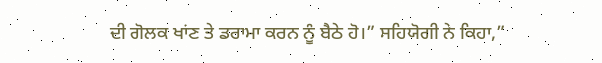ਦੀ ਗੋਲਕ ਖਾਂਣ ਤੇ ਡਰਾਮਾ ਕਰਨ ਨੂੰ ਬੈਠੇ ਹੋ।” ਸਹਿਯੋਗੀ ਨੇ ਕਿਹਾ,”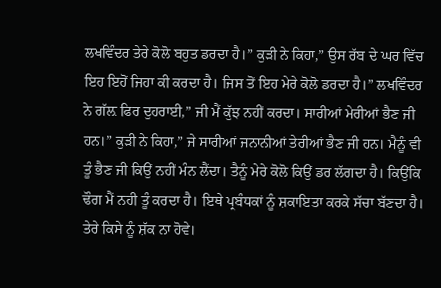ਲਖਵਿੰਦਰ ਤੇਰੇ ਕੋਲੋ ਬਹੁਤ ਡਰਦਾ ਹੈ।” ਕੁੜੀ ਨੇ ਕਿਹਾ,” ਉਸ ਰੱਬ ਦੇ ਘਰ ਵਿੱਚ ਇਹ ਇਹੋਂ ਜਿਹਾ ਕੀ ਕਰਦਾ ਹੈ। ਜਿਸ ਤੋਂ ਇਹ ਮੇਰੇ ਕੋਲੋ ਡਰਦਾ ਹੈ।” ਲਖਵਿੰਦਰ ਨੇ ਗੱਲ਼ ਫਿਰ ਦੁਹਰਾਈ,” ਜੀ ਮੈਂ ਕੁੱਝ ਨਹੀਂ ਕਰਦਾ। ਸਾਰੀਆਂ ਮੇਰੀਆਂ ਭੈਣ ਜੀ ਹਨ।” ਕੁੜੀ ਨੇ ਕਿਹਾ,” ਜੇ ਸਾਰੀਆਂ ਜਨਾਨੀਆਂ ਤੇਰੀਆਂ ਭੈਣ ਜੀ ਹਨ। ਮੈਨੂੰ ਵੀ ਤੂੰ ਭੈਣ ਜੀ ਕਿਉਂ ਨਹੀਂ ਮੰਨ ਲੈਂਦਾ। ਤੈਨੂੰ ਮੇਰੇ ਕੋਲੋ ਕਿਉਂ ਡਰ ਲੱਗਦਾ ਹੈ। ਕਿਉਂਕਿ ਢੌਗ ਮੈਂ ਨਹੀ ਤੂੰ ਕਰਦਾ ਹੈ। ਇਥੇ ਪ੍ਰਬੰਧਕਾਂ ਨੂੰ ਸ਼ਕਾਇਤਾ ਕਰਕੇ ਸੱਚਾ ਬੱਣਦਾ ਹੈ। ਤੇਰੇ ਕਿਸੇ ਨੂੰ ਸ਼ੱਕ ਨਾ ਹੋਵੇ।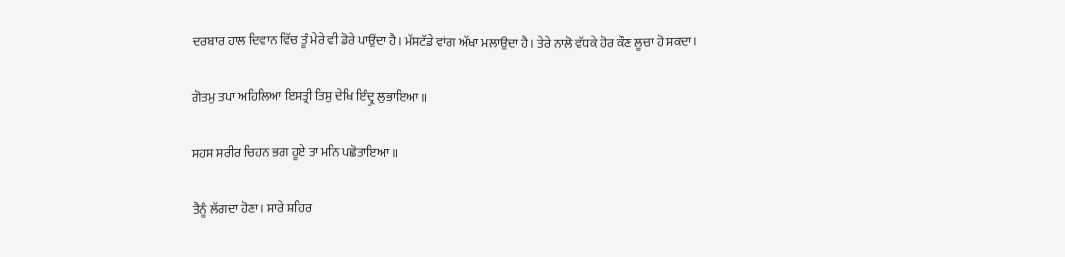ਦਰਬਾਰ ਹਾਲ ਦਿਵਾਨ ਵਿੱਚ ਤੂੰ ਮੇਰੇ ਵੀ ਡੋਰੇ ਪਾਉਂਦਾ ਹੈ। ਮੱਸਟੱਡੇ ਵਾਂਗ ਅੱਖਾ ਮਲਾਉਦਾ ਹੈ। ਤੇਰੇ ਨਾਲੋ ਵੱਧਕੇ ਹੋਰ ਕੌਣ ਲੂਚਾ ਹੋ ਸਕਦਾ।

ਗੋਤਮੁ ਤਪਾ ਅਹਿਲਿਆ ਇਸਤ੍ਰੀ ਤਿਸੁ ਦੇਖਿ ਇੰਦ੍ਰੁ ਲੁਭਾਇਆ ॥

ਸਹਸ ਸਰੀਰ ਚਿਹਨ ਭਗ ਹੂਏ ਤਾ ਮਨਿ ਪਛੋਤਾਇਆ ॥

ਤੈਨੂੰ ਲੱਗਦਾ ਹੋਣਾ। ਸਾਰੇ ਸ਼ਹਿਰ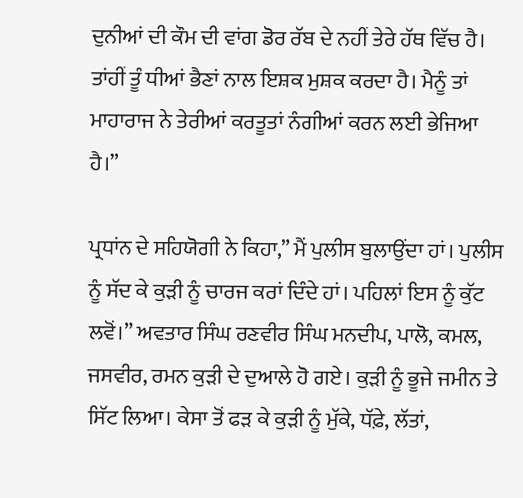ਦੁਨੀਆਂ ਦੀ ਕੌਮ ਦੀ ਵਾਂਗ ਡੋਰ ਰੱਬ ਦੇ ਨਹੀਂ ਤੇਰੇ ਹੱਥ ਵਿੱਚ ਹੈ। ਤਾਂਹੀਂ ਤੂੰ ਧੀਆਂ ਭੈਣਾਂ ਨਾਲ ਇਸ਼ਕ ਮੁਸ਼ਕ ਕਰਦਾ ਹੈ। ਮੈਨੂੰ ਤਾਂ ਮਾਹਾਰਾਜ ਨੇ ਤੇਰੀਆਂ ਕਰਤੂਤਾਂ ਨੰਗੀਆਂ ਕਰਨ ਲਈ ਭੇਜਿਆ ਹੈ।”

ਪ੍ਰਧਾਂਨ ਦੇ ਸਹਿਯੋਗੀ ਨੇ ਕਿਹਾ,” ਮੈਂ ਪੁਲੀਸ ਬੁਲਾਉਂਦਾ ਹਾਂ। ਪੁਲੀਸ ਨੂੰ ਸੱਦ ਕੇ ਕੁੜੀ ਨੂੰ ਚਾਰਜ ਕਰਾਂ ਦਿੰਦੇ ਹਾਂ। ਪਹਿਲਾਂ ਇਸ ਨੂੰ ਕੁੱਟ ਲਵੋਂ।” ਅਵਤਾਰ ਸਿੰਘ ਰਣਵੀਰ ਸਿੰਘ ਮਨਦੀਪ, ਪਾਲੋ, ਕਮਲ, ਜਸਵੀਰ, ਰਮਨ ਕੁੜੀ ਦੇ ਦੁਆਲੇ ਹੋ ਗਏ। ਕੁੜੀ ਨੂੰ ਭੂਜੇ ਜਮੀਨ ਤੇ ਸਿੱਟ ਲਿਆ। ਕੇਸਾ ਤੋਂ ਫੜ ਕੇ ਕੁੜੀ ਨੂੰ ਮੁੱਕੇ, ਧੱਫ਼ੇ, ਲੱਤਾਂ,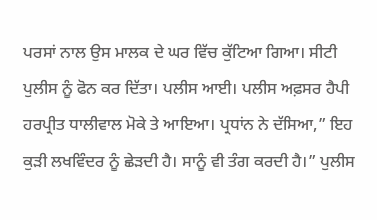ਪਰਸਾਂ ਨਾਲ ਉਸ ਮਾਲਕ ਦੇ ਘਰ ਵਿੱਚ ਕੁੱਟਿਆ ਗਿਆ। ਸੀਟੀ ਪੁਲੀਸ ਨੂੰ ਫੋਨ ਕਰ ਦਿੱਤਾ। ਪਲੀਸ ਆਈ। ਪਲੀਸ ਅਫ਼ਸਰ ਹੈਪੀ ਹਰਪ੍ਰੀਤ ਧਾਲੀਵਾਲ ਮੋਕੇ ਤੇ ਆਇਆ। ਪ੍ਰਧਾਂਨ ਨੇ ਦੱਸਿਆ,” ਇਹ ਕੁੜੀ ਲਖਵਿੰਦਰ ਨੂੰ ਛੇੜਦੀ ਹੈ। ਸਾਨੂੰ ਵੀ ਤੰਗ ਕਰਦੀ ਹੈ।” ਪੁਲੀਸ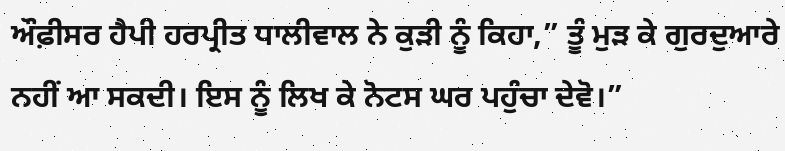ਔਫ਼ੀਸਰ ਹੈਪੀ ਹਰਪ੍ਰੀਤ ਧਾਲੀਵਾਲ ਨੇ ਕੁੜੀ ਨੂੰ ਕਿਹਾ,” ਤੂੰ ਮੁੜ ਕੇ ਗੁਰਦੁਆਰੇ ਨਹੀਂ ਆ ਸਕਦੀ। ਇਸ ਨੂੰ ਲਿਖ ਕੇ ਨੋਟਸ ਘਰ ਪਹੁੰਚਾ ਦੇਵੋ।”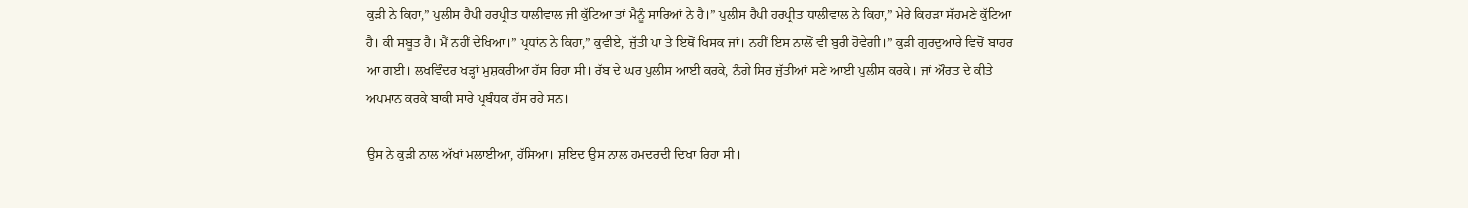ਕੁੜੀ ਨੇ ਕਿਹਾ,” ਪੁਲੀਸ ਹੈਪੀ ਹਰਪ੍ਰੀਤ ਧਾਲੀਵਾਲ ਜੀ ਕੁੱਟਿਆ ਤਾਂ ਮੈਨੂੰ ਸਾਰਿਆਂ ਨੇ ਹੈ।” ਪੁਲੀਸ ਹੈਪੀ ਹਰਪ੍ਰੀਤ ਧਾਲੀਵਾਲ ਨੇ ਕਿਹਾ,” ਮੇਰੇ ਕਿਹੜਾ ਸੱਹਮਣੇ ਕੁੱਟਿਆ ਹੈ। ਕੀ ਸਬੂਤ ਹੈ। ਮੈਂ ਨਹੀਂ ਦੇਖਿਆ।” ਪ੍ਰਧਾਂਨ ਨੇ ਕਿਹਾ,” ਕੁਵੀਏ, ਜੁੱਤੀ ਪਾ ਤੇ ਇਥੋਂ ਖਿਸਕ ਜਾਂ। ਨਹੀਂ ਇਸ ਨਾਲੋਂ ਵੀ ਬੁਰੀ ਹੋਵੇਗੀ।” ਕੁੜੀ ਗੁਰਦੁਆਰੇ ਵਿਚੋਂ ਬਾਹਰ ਆ ਗਈ। ਲਖਵਿੰਦਰ ਖੜ੍ਹਾਂ ਮੁਸ਼ਕਰੀਆ ਹੱਸ ਰਿਹਾ ਸੀ। ਰੱਬ ਦੇ ਘਰ ਪੁਲੀਸ ਆਈ ਕਰਕੇ, ਨੰਗੇ ਸਿਰ ਜੁੱਤੀਆਂ ਸਣੇ ਆਈ ਪੁਲੀਸ ਕਰਕੇ। ਜਾਂ ਔਰਤ ਦੇ ਕੀਤੇ ਅਪਮਾਨ ਕਰਕੇ ਬਾਕੀ ਸਾਰੇ ਪ੍ਰਬੰਧਕ ਹੱਸ ਰਹੇ ਸਨ।

ਉਸ ਨੇ ਕੁੜੀ ਨਾਲ ਅੱਖਾਂ ਮਲਾਈਆ, ਹੱਸਿਆ। ਸ਼ਇਦ ਉਸ ਨਾਲ ਹਮਦਰਦੀ ਦਿਖਾ ਰਿਹਾ ਸੀ।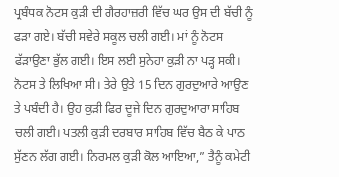ਪ੍ਰਬੰਧਕ ਨੋਟਸ ਕੁੜੀ ਦੀ ਗੈਰਹਾਜ਼ਰੀ ਵਿੱਚ ਘਰ ਉਸ ਦੀ ਬੱਚੀ ਨੂੰ ਫੜਾ ਗਏ। ਬੱਚੀ ਸਵੇਰੇ ਸਕੂਲ ਚਲੀ ਗਈ। ਮਾਂ ਨੂੰ ਨੋਟਸ ਫੱੜਾਉਣਾ ਭੁੱਲ ਗਈ। ਇਸ ਲਈ ਸੁਨੇਹਾ ਕੁੜੀ ਨਾ ਪੜ੍ਹ ਸਕੀ। ਨੋਟਸ ਤੇ ਲਿਖਿਆ ਸੀ। ਤੇਰੇ ਉਤੇ 15 ਦਿਨ ਗੁਰਦੁਆਰੇ ਆਉਣ ਤੇ ਪਬੰਦੀ ਹੈ। ਉਹ ਕੁੜੀ ਫਿਰ ਦੂਜੇ ਦਿਨ ਗੁਰਦੁਆਰਾ ਸਾਹਿਬ ਚਲੀ ਗਈ। ਪਤਲੀ ਕੁੜੀ ਦਰਬਾਰ ਸਾਹਿਬ ਵਿੱਚ ਬੈਠ ਕੇ ਪਾਠ ਸੁੱਣਨ ਲੱਗ ਗਈ। ਨਿਰਮਲ ਕੁੜੀ ਕੋਲ ਆਇਆ,” ਤੈਨੂੰ ਕਮੇਟੀ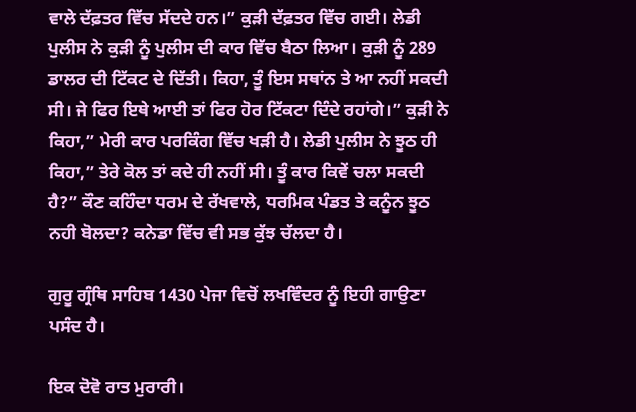ਵਾਲੇ ਦੱਫ਼ਤਰ ਵਿੱਚ ਸੱਦਦੇ ਹਨ।” ਕੁੜੀ ਦੱਫ਼ਤਰ ਵਿੱਚ ਗਈ। ਲੇਡੀ ਪੁਲੀਸ ਨੇ ਕੁੜੀ ਨੂੰ ਪੁਲੀਸ ਦੀ ਕਾਰ ਵਿੱਚ ਬੈਠਾ ਲਿਆ। ਕੁੜੀ ਨੂੰ 289 ਡਾਲਰ ਦੀ ਟਿੱਕਟ ਦੇ ਦਿੱਤੀ। ਕਿਹਾ, ਤੂੰ ਇਸ ਸਥਾਂਨ ਤੇ ਆ ਨਹੀਂ ਸਕਦੀ ਸੀ। ਜੇ ਫਿਰ ਇਥੇ ਆਈ ਤਾਂ ਫਿਰ ਹੋਰ ਟਿੱਕਟਾ ਦਿੰਦੇ ਰਹਾਂਗੇ।” ਕੁੜੀ ਨੇ ਕਿਹਾ,” ਮੇਰੀ ਕਾਰ ਪਰਕਿੰਗ ਵਿੱਚ ਖੜੀ ਹੈ। ਲੇਡੀ ਪੁਲੀਸ ਨੇ ਝੂਠ ਹੀ ਕਿਹਾ,” ਤੇਰੇ ਕੋਲ ਤਾਂ ਕਦੇ ਹੀ ਨਹੀਂ ਸੀ। ਤੂੰ ਕਾਰ ਕਿਵੇਂ ਚਲਾ ਸਕਦੀ ਹੈ?” ਕੌਣ ਕਹਿੰਦਾ ਧਰਮ ਦੇ ਰੱਖਵਾਲੇ, ਧਰਮਿਕ ਪੰਡਤ ਤੇ ਕਨੂੰਨ ਝੂਠ ਨਹੀ ਬੋਲਦਾ? ਕਨੇਡਾ ਵਿੱਚ ਵੀ ਸਭ ਕੁੱਝ ਚੱਲਦਾ ਹੈ।

ਗੁਰੂ ਗ੍ਰੰਥਿ ਸਾਹਿਬ 1430 ਪੇਜਾ ਵਿਚੋਂ ਲਖਵਿੰਦਰ ਨੂੰ ਇਹੀ ਗਾਉਣਾ ਪਸੰਦ ਹੈ।

ਇਕ ਦੋਵੋ ਰਾਤ ਮੁਰਾਰੀ।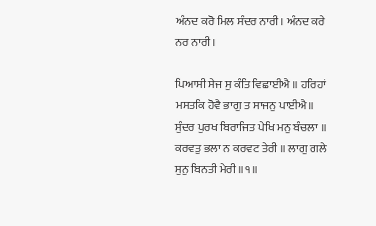ਅੰਨਦ ਕਰੋ ਮਿਲ ਸੰਦਰ ਨਾਰੀ। ਅੰਨਦ ਕਰੇ ਨਰ ਨਾਰੀ।

ਪਿਆਸੀ ਸੇਜ ਸੁ ਕੰਤਿ ਵਿਛਾਈਐ ॥ ਹਰਿਹਾਂ ਮਸਤਕਿ ਹੋਵੈ ਭਾਗੁ ਤ ਸਾਜਨੁ ਪਾਈਐ॥ ਸੁੰਦਰ ਪੁਰਖ ਬਿਰਾਜਿਤ ਪੇਖਿ ਮਨੁ ਬੰਚਲਾ ॥ ਕਰਵਤੁ ਭਲਾ ਨ ਕਰਵਟ ਤੇਰੀ ॥ ਲਾਗੁ ਗਲੇ ਸੁਨੁ ਬਿਨਤੀ ਮੇਰੀ ॥੧॥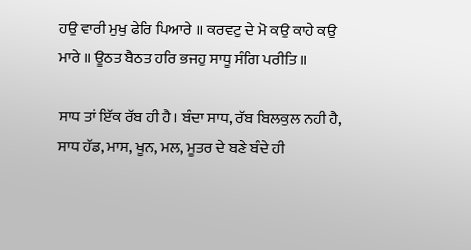ਹਉ ਵਾਰੀ ਮੁਖੁ ਫੇਰਿ ਪਿਆਰੇ ॥ ਕਰਵਟੁ ਦੇ ਮੋ ਕਉ ਕਾਹੇ ਕਉ ਮਾਰੇ ॥ ਊਠਤ ਬੈਠਤ ਹਰਿ ਭਜਹੁ ਸਾਧੂ ਸੰਗਿ ਪਰੀਤਿ ॥

ਸਾਧ ਤਾਂ ਇੱਕ ਰੱਬ ਹੀ ਹੈ। ਬੰਦਾ ਸਾਧ, ਰੱਬ ਬਿਲਕੁਲ ਨਹੀ ਹੈ, ਸਾਧ ਹੱਡ, ਮਾਸ, ਖੂਨ, ਮਲ, ਮੂਤਰ ਦੇ ਬਣੇ ਬੰਦੇ ਹੀ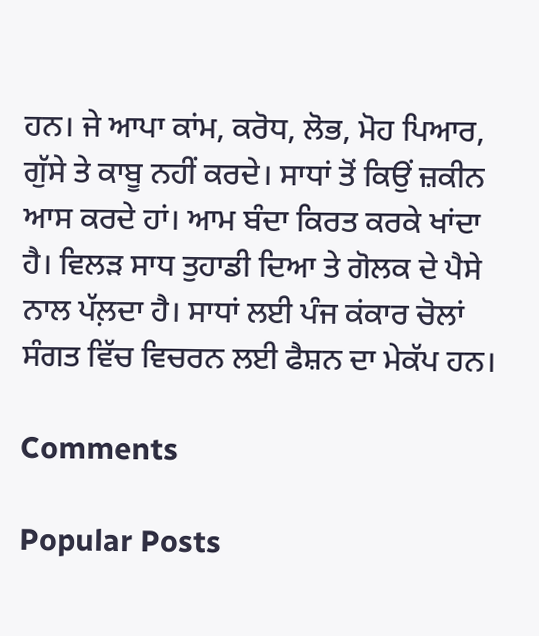ਹਨ। ਜੇ ਆਪਾ ਕਾਂਮ, ਕਰੋਧ, ਲੋਭ, ਮੋਹ ਪਿਆਰ, ਗੁੱਸੇ ਤੇ ਕਾਬੂ ਨਹੀਂ ਕਰਦੇ। ਸਾਧਾਂ ਤੋਂ ਕਿਉਂ ਜ਼ਕੀਨ ਆਸ ਕਰਦੇ ਹਾਂ। ਆਮ ਬੰਦਾ ਕਿਰਤ ਕਰਕੇ ਖਾਂਦਾ ਹੈ। ਵਿਲੜ ਸਾਧ ਤੁਹਾਡੀ ਦਿਆ ਤੇ ਗੋਲਕ ਦੇ ਪੈਸੇ ਨਾਲ ਪੱਲ਼ਦਾ ਹੈ। ਸਾਧਾਂ ਲਈ ਪੰਜ ਕਂਕਾਰ ਚੋਲਾਂ ਸੰਗਤ ਵਿੱਚ ਵਿਚਰਨ ਲਈ ਫੈਸ਼ਨ ਦਾ ਮੇਕੱਪ ਹਨ।

Comments

Popular Posts